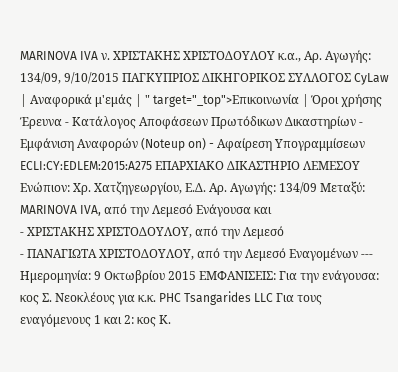MARINOVA IVA ν. ΧΡΙΣΤΑΚΗΣ ΧΡΙΣΤΟΔΟΥΛΟΥ κ.α., Αρ. Αγωγής: 134/09, 9/10/2015 ΠΑΓΚΥΠΡΙΟΣ ΔΙΚΗΓΟΡΙΚΟΣ ΣΥΛΛΟΓΟΣ CyLaw | Αναφορικά μ'εμάς | " target="_top">Επικοινωνία | Όροι χρήσης Έρευνα - Κατάλογος Αποφάσεων Πρωτόδικων Δικαστηρίων - Εμφάνιση Αναφορών (Noteup on) - Αφαίρεση Υπογραμμίσεων ECLI:CY:EDLEM:2015:A275 ΕΠΑΡΧΙΑΚΟ ΔΙΚΑΣΤΗΡΙΟ ΛΕΜΕΣΟΥ Ενώπιον: Χρ. Χατζηγεωργίου, Ε.Δ. Αρ. Αγωγής: 134/09 Μεταξύ: MARINOVA IVA, από την Λεμεσό Ενάγουσα και
- ΧΡΙΣΤΑΚΗΣ ΧΡΙΣΤΟΔΟΥΛΟΥ, από την Λεμεσό
- ΠΑΝΑΓΙΩΤΑ ΧΡΙΣΤΟΔΟΥΛΟΥ, από την Λεμεσό Εναγομένων --- Ημερομηνία: 9 Οκτωβρίου 2015 ΕΜΦΑΝΙΣΕΙΣ: Για την ενάγουσα: κος Σ. Νεοκλέους για κ.κ. PHC Tsangarides LLC Για τους εναγόμενους 1 και 2: κος Κ.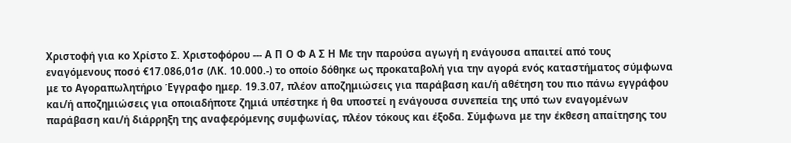Χριστοφή για κο Χρίστο Σ. Χριστοφόρου --- Α Π Ο Φ Α Σ Η Με την παρούσα αγωγή η ενάγουσα απαιτεί από τους εναγόμενους ποσό €17.086,01σ (ΛΚ. 10.000.-) το οποίο δόθηκε ως προκαταβολή για την αγορά ενός καταστήματος σύμφωνα με το Αγοραπωλητήριο Έγγραφο ημερ. 19.3.07, πλέον αποζημιώσεις για παράβαση και/ή αθέτηση του πιο πάνω εγγράφου και/ή αποζημιώσεις για οποιαδήποτε ζημιά υπέστηκε ή θα υποστεί η ενάγουσα συνεπεία της υπό των εναγομένων παράβαση και/ή διάρρηξη της αναφερόμενης συμφωνίας, πλέον τόκους και έξοδα. Σύμφωνα με την έκθεση απαίτησης του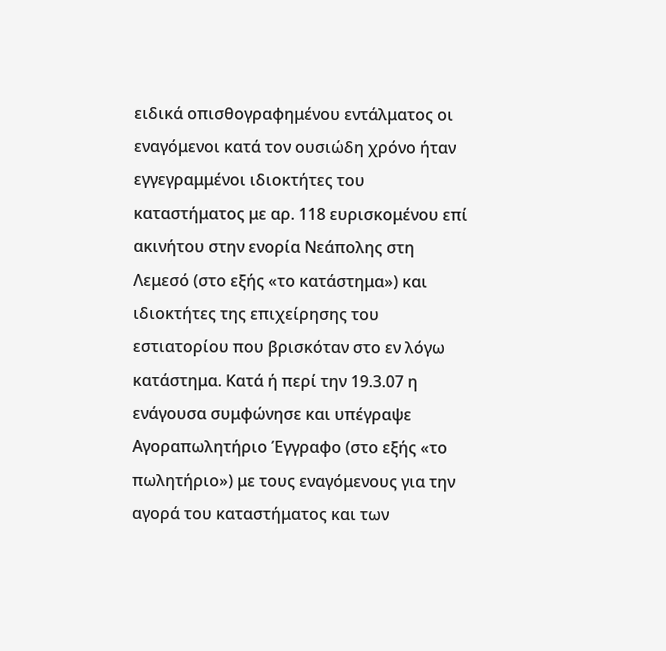ειδικά οπισθογραφημένου εντάλματος οι εναγόμενοι κατά τον ουσιώδη χρόνο ήταν εγγεγραμμένοι ιδιοκτήτες του καταστήματος με αρ. 118 ευρισκομένου επί ακινήτου στην ενορία Νεάπολης στη Λεμεσό (στο εξής «το κατάστημα») και ιδιοκτήτες της επιχείρησης του εστιατορίου που βρισκόταν στο εν λόγω κατάστημα. Κατά ή περί την 19.3.07 η ενάγουσα συμφώνησε και υπέγραψε Αγοραπωλητήριο Έγγραφο (στο εξής «το πωλητήριο») με τους εναγόμενους για την αγορά του καταστήματος και των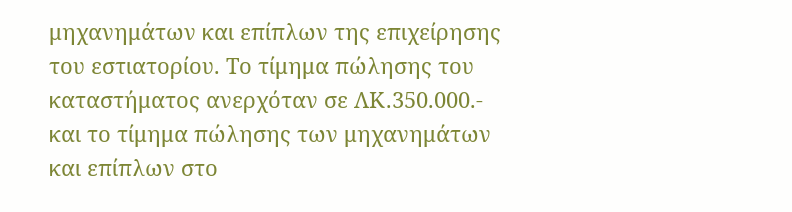μηχανημάτων και επίπλων της επιχείρησης του εστιατορίου. Το τίμημα πώλησης του καταστήματος ανερχόταν σε ΛΚ.350.000.- και το τίμημα πώλησης των μηχανημάτων και επίπλων στο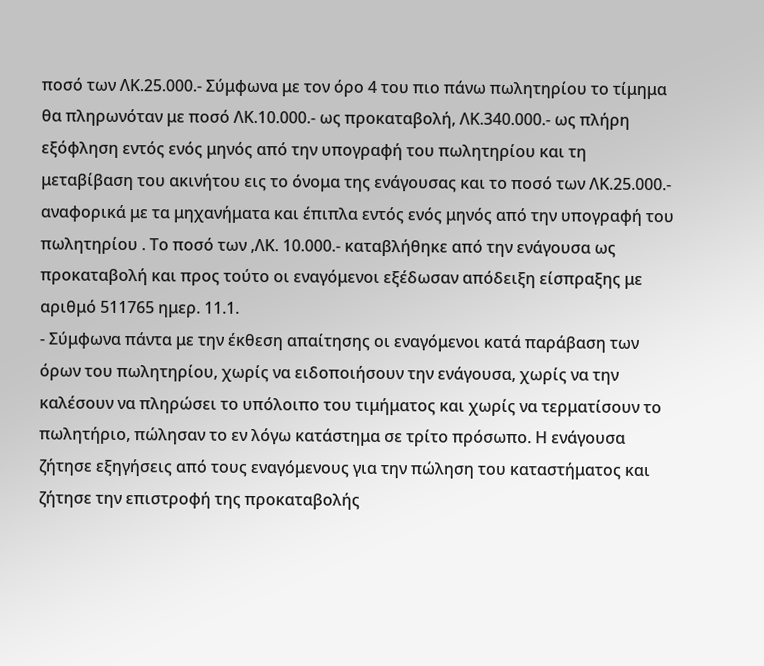ποσό των ΛΚ.25.000.- Σύμφωνα με τον όρο 4 του πιο πάνω πωλητηρίου το τίμημα θα πληρωνόταν με ποσό ΛΚ.10.000.- ως προκαταβολή, ΛΚ.340.000.- ως πλήρη εξόφληση εντός ενός μηνός από την υπογραφή του πωλητηρίου και τη μεταβίβαση του ακινήτου εις το όνομα της ενάγουσας και το ποσό των ΛΚ.25.000.- αναφορικά με τα μηχανήματα και έπιπλα εντός ενός μηνός από την υπογραφή του πωλητηρίου . Το ποσό των ,ΛΚ. 10.000.- καταβλήθηκε από την ενάγουσα ως προκαταβολή και προς τούτο οι εναγόμενοι εξέδωσαν απόδειξη είσπραξης με αριθμό 511765 ημερ. 11.1.
- Σύμφωνα πάντα με την έκθεση απαίτησης οι εναγόμενοι κατά παράβαση των όρων του πωλητηρίου, χωρίς να ειδοποιήσουν την ενάγουσα, χωρίς να την καλέσουν να πληρώσει το υπόλοιπο του τιμήματος και χωρίς να τερματίσουν το πωλητήριο, πώλησαν το εν λόγω κατάστημα σε τρίτο πρόσωπο. Η ενάγουσα ζήτησε εξηγήσεις από τους εναγόμενους για την πώληση του καταστήματος και ζήτησε την επιστροφή της προκαταβολής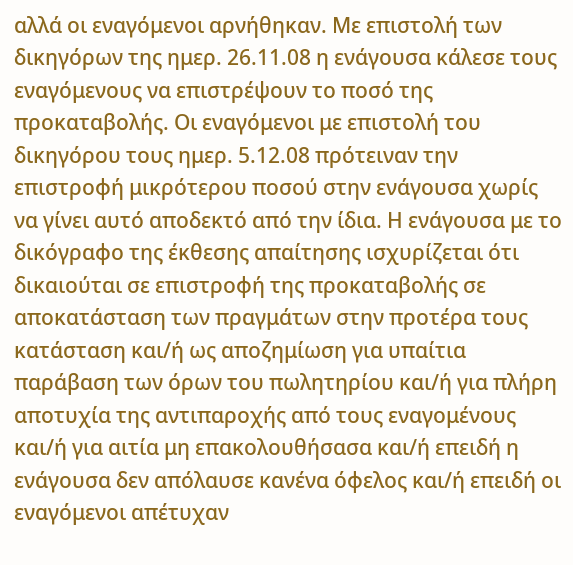αλλά οι εναγόμενοι αρνήθηκαν. Με επιστολή των δικηγόρων της ημερ. 26.11.08 η ενάγουσα κάλεσε τους εναγόμενους να επιστρέψουν το ποσό της προκαταβολής. Οι εναγόμενοι με επιστολή του δικηγόρου τους ημερ. 5.12.08 πρότειναν την επιστροφή μικρότερου ποσού στην ενάγουσα χωρίς να γίνει αυτό αποδεκτό από την ίδια. Η ενάγουσα με το δικόγραφο της έκθεσης απαίτησης ισχυρίζεται ότι δικαιούται σε επιστροφή της προκαταβολής σε αποκατάσταση των πραγμάτων στην προτέρα τους κατάσταση και/ή ως αποζημίωση για υπαίτια παράβαση των όρων του πωλητηρίου και/ή για πλήρη αποτυχία της αντιπαροχής από τους εναγομένους και/ή για αιτία μη επακολουθήσασα και/ή επειδή η ενάγουσα δεν απόλαυσε κανένα όφελος και/ή επειδή οι εναγόμενοι απέτυχαν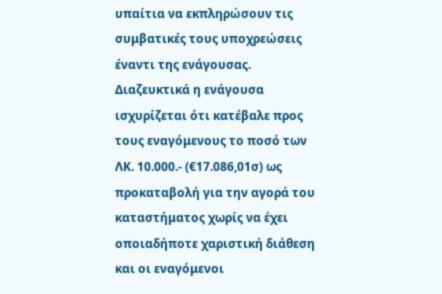υπαίτια να εκπληρώσουν τις συμβατικές τους υποχρεώσεις έναντι της ενάγουσας. Διαζευκτικά η ενάγουσα ισχυρίζεται ότι κατέβαλε προς τους εναγόμενους το ποσό των ΛΚ. 10.000.- (€17.086,01σ) ως προκαταβολή για την αγορά του καταστήματος χωρίς να έχει οποιαδήποτε χαριστική διάθεση και οι εναγόμενοι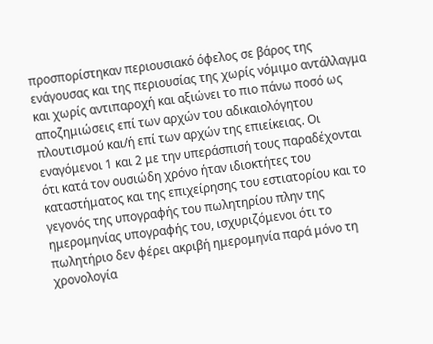προσπορίστηκαν περιουσιακό όφελος σε βάρος της ενάγουσας και της περιουσίας της χωρίς νόμιμο αντάλλαγμα και χωρίς αντιπαροχή και αξιώνει το πιο πάνω ποσό ως αποζημιώσεις επί των αρχών του αδικαιολόγητου πλουτισμού και/ή επί των αρχών της επιείκειας. Οι εναγόμενοι 1 και 2 με την υπεράσπισή τους παραδέχονται ότι κατά τον ουσιώδη χρόνο ήταν ιδιοκτήτες του καταστήματος και της επιχείρησης του εστιατορίου και το γεγονός της υπογραφής του πωλητηρίου πλην της ημερομηνίας υπογραφής του, ισχυριζόμενοι ότι το πωλητήριο δεν φέρει ακριβή ημερομηνία παρά μόνο τη χρονολογία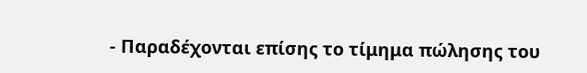- Παραδέχονται επίσης το τίμημα πώλησης του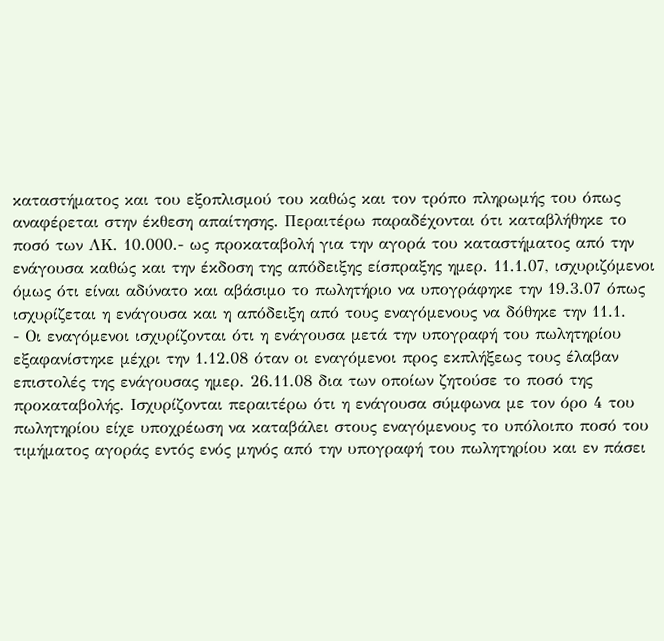καταστήματος και του εξοπλισμού του καθώς και τον τρόπο πληρωμής του όπως αναφέρεται στην έκθεση απαίτησης. Περαιτέρω παραδέχονται ότι καταβλήθηκε το ποσό των ΛΚ. 10.000.- ως προκαταβολή για την αγορά του καταστήματος από την ενάγουσα καθώς και την έκδοση της απόδειξης είσπραξης ημερ. 11.1.07, ισχυριζόμενοι όμως ότι είναι αδύνατο και αβάσιμο το πωλητήριο να υπογράφηκε την 19.3.07 όπως ισχυρίζεται η ενάγουσα και η απόδειξη από τους εναγόμενους να δόθηκε την 11.1.
- Οι εναγόμενοι ισχυρίζονται ότι η ενάγουσα μετά την υπογραφή του πωλητηρίου εξαφανίστηκε μέχρι την 1.12.08 όταν οι εναγόμενοι προς εκπλήξεως τους έλαβαν επιστολές της ενάγουσας ημερ. 26.11.08 δια των οποίων ζητούσε το ποσό της προκαταβολής. Ισχυρίζονται περαιτέρω ότι η ενάγουσα σύμφωνα με τον όρο 4 του πωλητηρίου είχε υποχρέωση να καταβάλει στους εναγόμενους το υπόλοιπο ποσό του τιμήματος αγοράς εντός ενός μηνός από την υπογραφή του πωλητηρίου και εν πάσει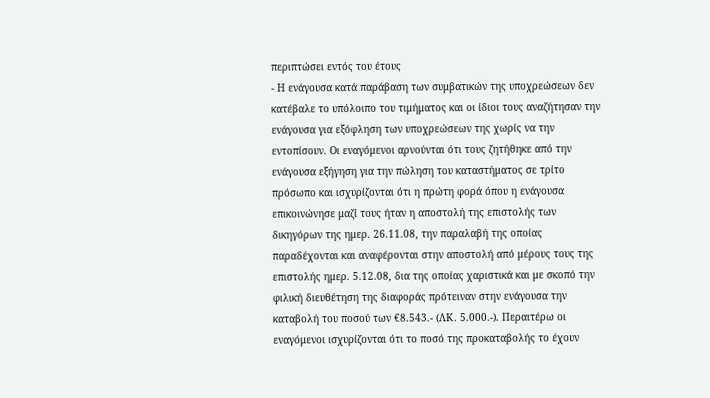περιπτώσει εντός του έτους
- Η ενάγουσα κατά παράβαση των συμβατικών της υποχρεώσεων δεν κατέβαλε το υπόλοιπο του τιμήματος και οι ίδιοι τους αναζήτησαν την ενάγουσα για εξόφληση των υποχρεώσεων της χωρίς να την εντοπίσουν. Οι εναγόμενοι αρνούνται ότι τους ζητήθηκε από την ενάγουσα εξήγηση για την πώληση του καταστήματος σε τρίτο πρόσωπο και ισχυρίζονται ότι η πρώτη φορά όπου η ενάγουσα επικοινώνησε μαζί τους ήταν η αποστολή της επιστολής των δικηγόρων της ημερ. 26.11.08, την παραλαβή της οποίας παραδέχονται και αναφέρονται στην αποστολή από μέρους τους της επιστολής ημερ. 5.12.08, δια της οποίας χαριστικά και με σκοπό την φιλική διευθέτηση της διαφοράς πρότειναν στην ενάγουσα την καταβολή του ποσού των €8.543.- (ΛΚ. 5.000.-). Περαιτέρω οι εναγόμενοι ισχυρίζονται ότι το ποσό της προκαταβολής το έχουν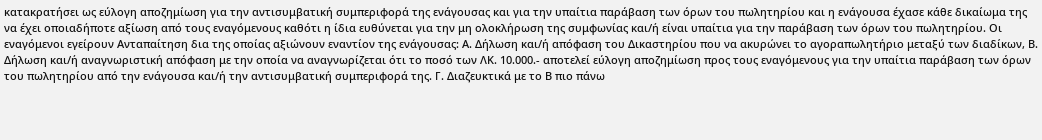κατακρατήσει ως εύλογη αποζημίωση για την αντισυμβατική συμπεριφορά της ενάγουσας και για την υπαίτια παράβαση των όρων του πωλητηρίου και η ενάγουσα έχασε κάθε δικαίωμα της να έχει οποιαδήποτε αξίωση από τους εναγόμενους καθότι η ίδια ευθύνεται για την μη ολοκλήρωση της συμφωνίας και/ή είναι υπαίτια για την παράβαση των όρων του πωλητηρίου. Οι εναγόμενοι εγείρουν Ανταπαίτηση δια της οποίας αξιώνουν εναντίον της ενάγουσας: Α. Δήλωση και/ή απόφαση του Δικαστηρίου που να ακυρώνει το αγοραπωλητήριο μεταξύ των διαδίκων, Β. Δήλωση και/ή αναγνωριστική απόφαση με την οποία να αναγνωρίζεται ότι το ποσό των ΛΚ. 10.000.- αποτελεί εύλογη αποζημίωση προς τους εναγόμενους για την υπαίτια παράβαση των όρων του πωλητηρίου από την ενάγουσα και/ή την αντισυμβατική συμπεριφορά της. Γ. Διαζευκτικά με το Β πιο πάνω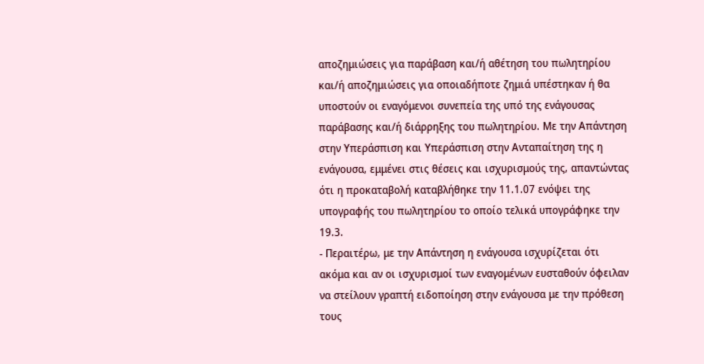αποζημιώσεις για παράβαση και/ή αθέτηση του πωλητηρίου και/ή αποζημιώσεις για οποιαδήποτε ζημιά υπέστηκαν ή θα υποστούν οι εναγόμενοι συνεπεία της υπό της ενάγουσας παράβασης και/ή διάρρηξης του πωλητηρίου. Με την Απάντηση στην Υπεράσπιση και Υπεράσπιση στην Ανταπαίτηση της η ενάγουσα, εμμένει στις θέσεις και ισχυρισμούς της, απαντώντας ότι η προκαταβολή καταβλήθηκε την 11.1.07 ενόψει της υπογραφής του πωλητηρίου το οποίο τελικά υπογράφηκε την 19.3.
- Περαιτέρω, με την Απάντηση η ενάγουσα ισχυρίζεται ότι ακόμα και αν οι ισχυρισμοί των εναγομένων ευσταθούν όφειλαν να στείλουν γραπτή ειδοποίηση στην ενάγουσα με την πρόθεση τους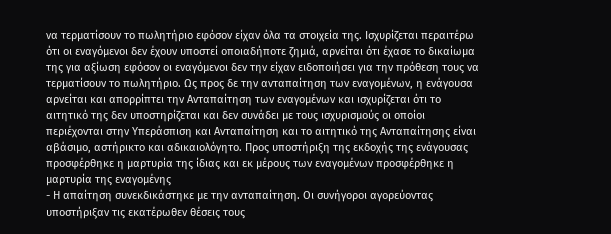να τερματίσουν το πωλητήριο εφόσον είχαν όλα τα στοιχεία της. Ισχυρίζεται περαιτέρω ότι οι εναγόμενοι δεν έχουν υποστεί οποιαδήποτε ζημιά, αρνείται ότι έχασε το δικαίωμα της για αξίωση εφόσον οι εναγόμενοι δεν την είχαν ειδοποιήσει για την πρόθεση τους να τερματίσουν το πωλητήριο. Ως προς δε την ανταπαίτηση των εναγομένων, η ενάγουσα αρνείται και απορρίπτει την Ανταπαίτηση των εναγομένων και ισχυρίζεται ότι το αιτητικό της δεν υποστηρίζεται και δεν συνάδει με τους ισχυρισμούς οι οποίοι περιέχονται στην Υπεράσπιση και Ανταπαίτηση και το αιτητικό της Ανταπαίτησης είναι αβάσιμο, αστήρικτο και αδικαιολόγητο. Προς υποστήριξη της εκδοχής της ενάγουσας προσφέρθηκε η μαρτυρία της ίδιας και εκ μέρους των εναγομένων προσφέρθηκε η μαρτυρία της εναγομένης
- Η απαίτηση συνεκδικάστηκε με την ανταπαίτηση. Οι συνήγοροι αγορεύοντας υποστήριξαν τις εκατέρωθεν θέσεις τους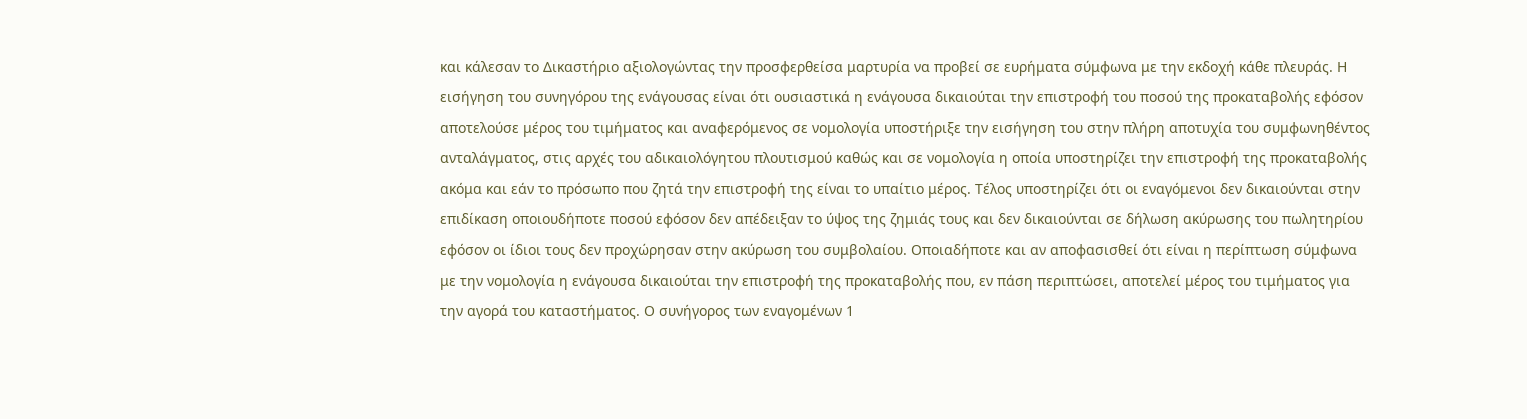και κάλεσαν το Δικαστήριο αξιολογώντας την προσφερθείσα μαρτυρία να προβεί σε ευρήματα σύμφωνα με την εκδοχή κάθε πλευράς. Η εισήγηση του συνηγόρου της ενάγουσας είναι ότι ουσιαστικά η ενάγουσα δικαιούται την επιστροφή του ποσού της προκαταβολής εφόσον αποτελούσε μέρος του τιμήματος και αναφερόμενος σε νομολογία υποστήριξε την εισήγηση του στην πλήρη αποτυχία του συμφωνηθέντος ανταλάγματος, στις αρχές του αδικαιολόγητου πλουτισμού καθώς και σε νομολογία η οποία υποστηρίζει την επιστροφή της προκαταβολής ακόμα και εάν το πρόσωπο που ζητά την επιστροφή της είναι το υπαίτιο μέρος. Τέλος υποστηρίζει ότι οι εναγόμενοι δεν δικαιούνται στην επιδίκαση οποιουδήποτε ποσού εφόσον δεν απέδειξαν το ύψος της ζημιάς τους και δεν δικαιούνται σε δήλωση ακύρωσης του πωλητηρίου εφόσον οι ίδιοι τους δεν προχώρησαν στην ακύρωση του συμβολαίου. Οποιαδήποτε και αν αποφασισθεί ότι είναι η περίπτωση σύμφωνα με την νομολογία η ενάγουσα δικαιούται την επιστροφή της προκαταβολής που, εν πάση περιπτώσει, αποτελεί μέρος του τιμήματος για την αγορά του καταστήματος. Ο συνήγορος των εναγομένων 1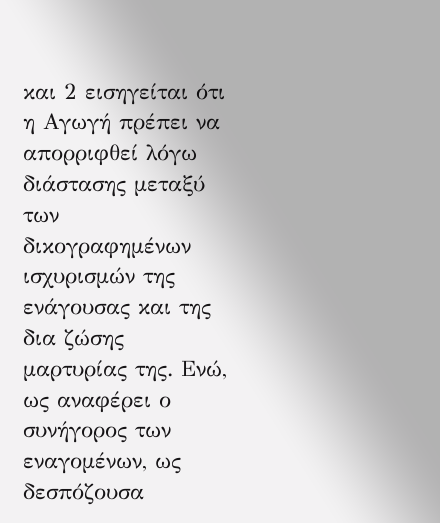και 2 εισηγείται ότι η Αγωγή πρέπει να απορριφθεί λόγω διάστασης μεταξύ των δικογραφημένων ισχυρισμών της ενάγουσας και της δια ζώσης μαρτυρίας της. Ενώ, ως αναφέρει ο συνήγορος των εναγομένων, ως δεσπόζουσα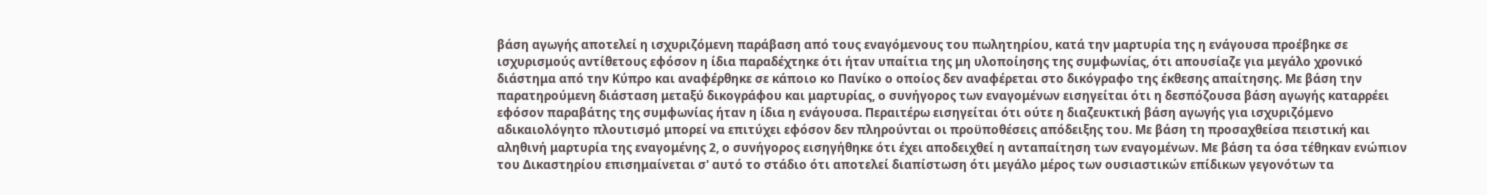βάση αγωγής αποτελεί η ισχυριζόμενη παράβαση από τους εναγόμενους του πωλητηρίου, κατά την μαρτυρία της η ενάγουσα προέβηκε σε ισχυρισμούς αντίθετους εφόσον η ίδια παραδέχτηκε ότι ήταν υπαίτια της μη υλοποίησης της συμφωνίας, ότι απουσίαζε για μεγάλο χρονικό διάστημα από την Κύπρο και αναφέρθηκε σε κάποιο κο Πανίκο ο οποίος δεν αναφέρεται στο δικόγραφο της έκθεσης απαίτησης. Με βάση την παρατηρούμενη διάσταση μεταξύ δικογράφου και μαρτυρίας, ο συνήγορος των εναγομένων εισηγείται ότι η δεσπόζουσα βάση αγωγής καταρρέει εφόσον παραβάτης της συμφωνίας ήταν η ίδια η ενάγουσα. Περαιτέρω εισηγείται ότι ούτε η διαζευκτική βάση αγωγής για ισχυριζόμενο αδικαιολόγητο πλουτισμό μπορεί να επιτύχει εφόσον δεν πληρούνται οι προϋποθέσεις απόδειξης του. Με βάση τη προσαχθείσα πειστική και αληθινή μαρτυρία της εναγομένης 2, ο συνήγορος εισηγήθηκε ότι έχει αποδειχθεί η ανταπαίτηση των εναγομένων. Με βάση τα όσα τέθηκαν ενώπιον του Δικαστηρίου επισημαίνεται σ' αυτό το στάδιο ότι αποτελεί διαπίστωση ότι μεγάλο μέρος των ουσιαστικών επίδικων γεγονότων τα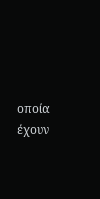οποία έχουν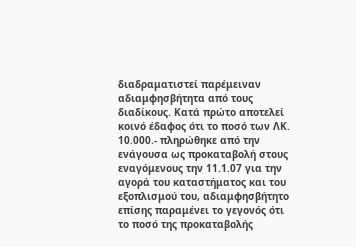διαδραματιστεί παρέμειναν αδιαμφησβήτητα από τους διαδίκους. Κατά πρώτο αποτελεί κοινό έδαφος ότι το ποσό των ΛΚ. 10.000.- πληρώθηκε από την ενάγουσα ως προκαταβολή στους εναγόμενους την 11.1.07 για την αγορά του καταστήματος και του εξοπλισμού του, αδιαμφησβήτητο επίσης παραμένει το γεγονός ότι το ποσό της προκαταβολής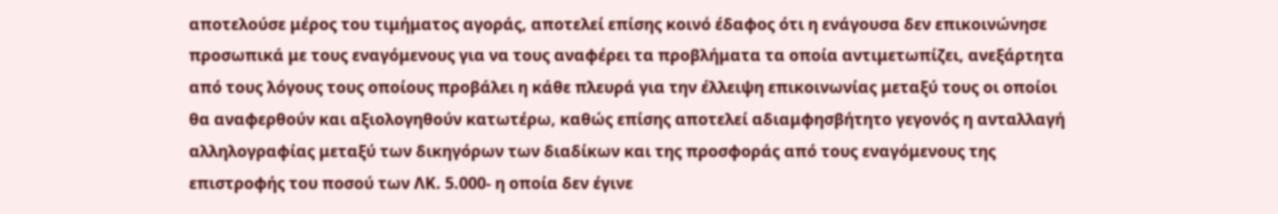αποτελούσε μέρος του τιμήματος αγοράς, αποτελεί επίσης κοινό έδαφος ότι η ενάγουσα δεν επικοινώνησε προσωπικά με τους εναγόμενους για να τους αναφέρει τα προβλήματα τα οποία αντιμετωπίζει, ανεξάρτητα από τους λόγους τους οποίους προβάλει η κάθε πλευρά για την έλλειψη επικοινωνίας μεταξύ τους οι οποίοι θα αναφερθούν και αξιολογηθούν κατωτέρω, καθώς επίσης αποτελεί αδιαμφησβήτητο γεγονός η ανταλλαγή αλληλογραφίας μεταξύ των δικηγόρων των διαδίκων και της προσφοράς από τους εναγόμενους της επιστροφής του ποσού των ΛΚ. 5.000- η οποία δεν έγινε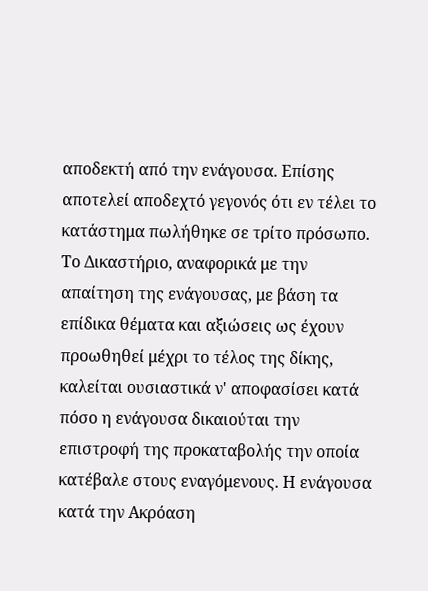αποδεκτή από την ενάγουσα. Επίσης αποτελεί αποδεχτό γεγονός ότι εν τέλει το κατάστημα πωλήθηκε σε τρίτο πρόσωπο. Το Δικαστήριο, αναφορικά με την απαίτηση της ενάγουσας, με βάση τα επίδικα θέματα και αξιώσεις ως έχουν προωθηθεί μέχρι το τέλος της δίκης, καλείται ουσιαστικά ν' αποφασίσει κατά πόσο η ενάγουσα δικαιούται την επιστροφή της προκαταβολής την οποία κατέβαλε στους εναγόμενους. Η ενάγουσα κατά την Ακρόαση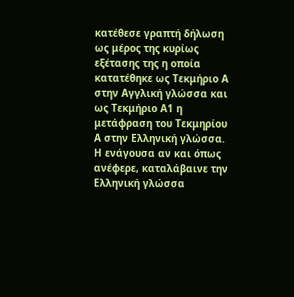κατέθεσε γραπτή δήλωση ως μέρος της κυρίως εξέτασης της η οποία κατατέθηκε ως Τεκμήριο Α στην Αγγλική γλώσσα και ως Τεκμήριο Α1 η μετάφραση του Τεκμηρίου Α στην Ελληνική γλώσσα. Η ενάγουσα αν και όπως ανέφερε, καταλάβαινε την Ελληνική γλώσσα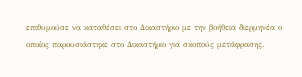επιθυμούσε να καταθέσει στο Δικαστήριο με την βοήθεια διερμηνέα ο οποίος παρουσιάστηκε στο Δικαστήριο για σκοπούς μετάφρασης.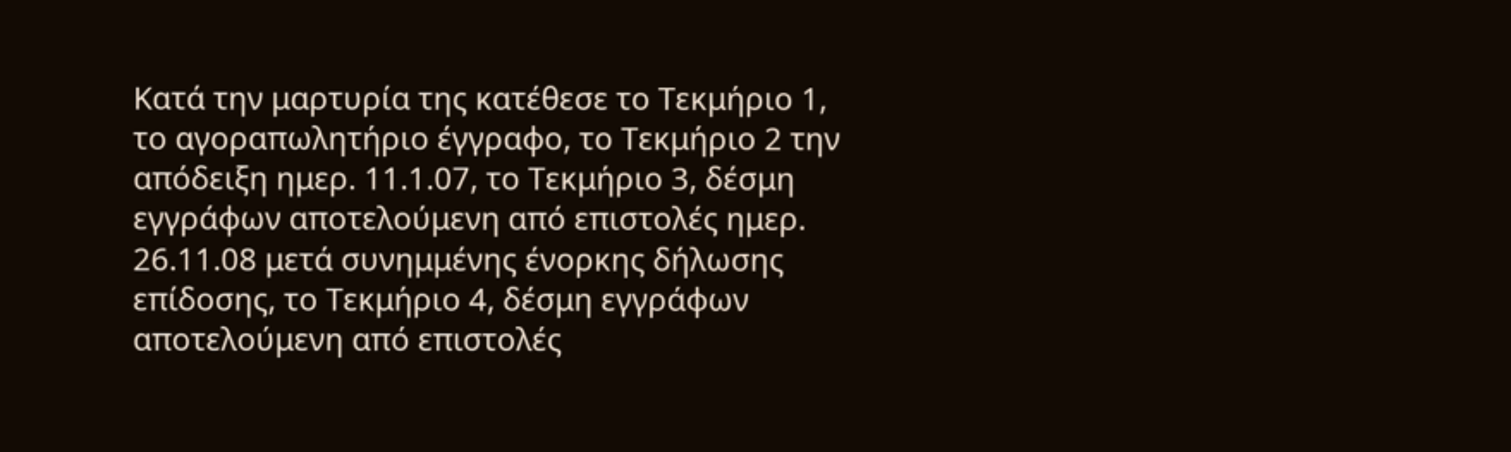Κατά την μαρτυρία της κατέθεσε το Τεκμήριο 1, το αγοραπωλητήριο έγγραφο, το Τεκμήριο 2 την απόδειξη ημερ. 11.1.07, το Τεκμήριο 3, δέσμη εγγράφων αποτελούμενη από επιστολές ημερ. 26.11.08 μετά συνημμένης ένορκης δήλωσης επίδοσης, το Τεκμήριο 4, δέσμη εγγράφων αποτελούμενη από επιστολές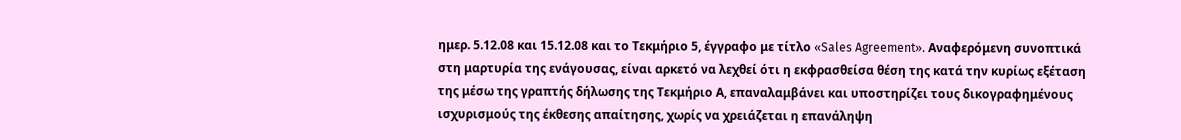ημερ. 5.12.08 και 15.12.08 και το Τεκμήριο 5, έγγραφο με τίτλο «Sales Agreement». Αναφερόμενη συνοπτικά στη μαρτυρία της ενάγουσας, είναι αρκετό να λεχθεί ότι η εκφρασθείσα θέση της κατά την κυρίως εξέταση της μέσω της γραπτής δήλωσης της Τεκμήριο Α, επαναλαμβάνει και υποστηρίζει τους δικογραφημένους ισχυρισμούς της έκθεσης απαίτησης, χωρίς να χρειάζεται η επανάληψη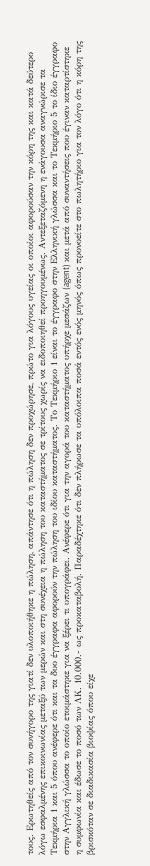τους. Ερωτηθείς από τον συνήγορο της γιατί δεν υλοποιήθηκε η πώληση, απάντησε ότι η πώληση δεν προχώρησε, πρώτο για λόγους υγείας οι οποίοι αφορούσαν την κόρη της και κατά δεύτερο λόγω εσφαλμένης επικοινωνίας μεταξύ των μερών και στη συνέχεια η πώληση του καταστήματος σε τρίτους χωρίς να ειδοποιηθεί προηγουμένως. Αντεξεταζόμενη η ενάγουσα αναγνώρισε τα Τεκμήρια 1 και 5 όπου ανέφερε ότι και τα δυο έγγραφα αφορούν την πώληση του ιδίου καταστήματος. Το Τεκμήριο 1 είναι το έγγραφο στην Ελληνική γλώσσα και το Τεκμήριο 5 το ίδιο έγγραφο στην Αγγλική γλώσσα το οποίο ετοιμάστηκε για να ξέρει τι υπογράφει. Ανέφερε ότι για την αγορά του καταστήματος υπήρχε μεσάζων (agent) και μετά από συναντήσεις που έγιναν καταρτίστηκε η συμφωνία και έδωσε το ποσό των ΛΚ. 10.000.- ως προκαταβολή. Παραδέχτηκε ότι δεν πλήρωσε τα υπόλοιπα ποσά εντός ενός μηνός όπως προνοείτε στο πωλητήριο για τον λόγο ότι η κόρη της βρισκόταν σε διαδικασία βιοψίας όπου είχε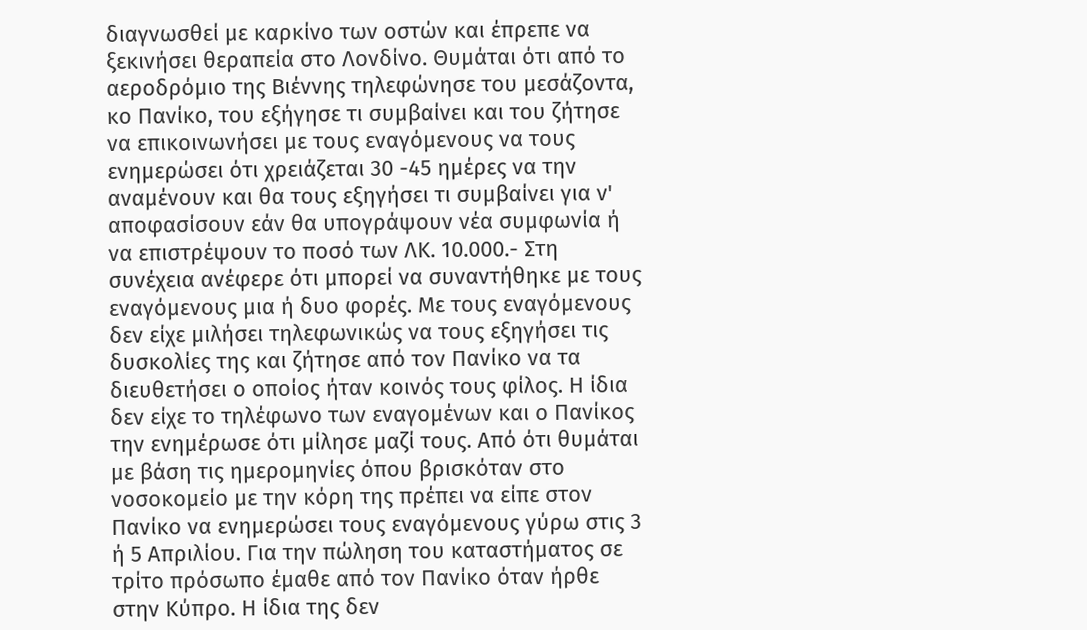διαγνωσθεί με καρκίνο των οστών και έπρεπε να ξεκινήσει θεραπεία στο Λονδίνο. Θυμάται ότι από το αεροδρόμιο της Βιέννης τηλεφώνησε του μεσάζοντα, κο Πανίκο, του εξήγησε τι συμβαίνει και του ζήτησε να επικοινωνήσει με τους εναγόμενους να τους ενημερώσει ότι χρειάζεται 30 -45 ημέρες να την αναμένουν και θα τους εξηγήσει τι συμβαίνει για ν' αποφασίσουν εάν θα υπογράψουν νέα συμφωνία ή να επιστρέψουν το ποσό των ΛΚ. 10.000.- Στη συνέχεια ανέφερε ότι μπορεί να συναντήθηκε με τους εναγόμενους μια ή δυο φορές. Με τους εναγόμενους δεν είχε μιλήσει τηλεφωνικώς να τους εξηγήσει τις δυσκολίες της και ζήτησε από τον Πανίκο να τα διευθετήσει ο οποίος ήταν κοινός τους φίλος. Η ίδια δεν είχε το τηλέφωνο των εναγομένων και ο Πανίκος την ενημέρωσε ότι μίλησε μαζί τους. Από ότι θυμάται με βάση τις ημερομηνίες όπου βρισκόταν στο νοσοκομείο με την κόρη της πρέπει να είπε στον Πανίκο να ενημερώσει τους εναγόμενους γύρω στις 3 ή 5 Απριλίου. Για την πώληση του καταστήματος σε τρίτο πρόσωπο έμαθε από τον Πανίκο όταν ήρθε στην Κύπρο. Η ίδια της δεν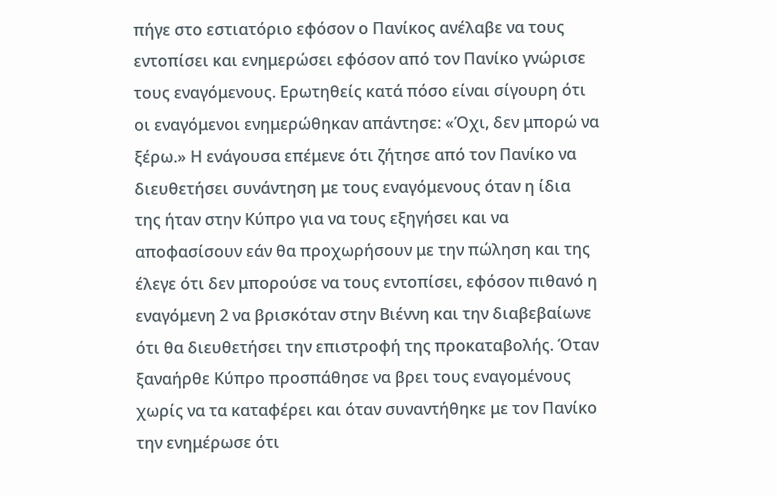πήγε στο εστιατόριο εφόσον ο Πανίκος ανέλαβε να τους εντοπίσει και ενημερώσει εφόσον από τον Πανίκο γνώρισε τους εναγόμενους. Ερωτηθείς κατά πόσο είναι σίγουρη ότι οι εναγόμενοι ενημερώθηκαν απάντησε: «Όχι, δεν μπορώ να ξέρω.» Η ενάγουσα επέμενε ότι ζήτησε από τον Πανίκο να διευθετήσει συνάντηση με τους εναγόμενους όταν η ίδια της ήταν στην Κύπρο για να τους εξηγήσει και να αποφασίσουν εάν θα προχωρήσουν με την πώληση και της έλεγε ότι δεν μπορούσε να τους εντοπίσει, εφόσον πιθανό η εναγόμενη 2 να βρισκόταν στην Βιέννη και την διαβεβαίωνε ότι θα διευθετήσει την επιστροφή της προκαταβολής. Όταν ξαναήρθε Κύπρο προσπάθησε να βρει τους εναγομένους χωρίς να τα καταφέρει και όταν συναντήθηκε με τον Πανίκο την ενημέρωσε ότι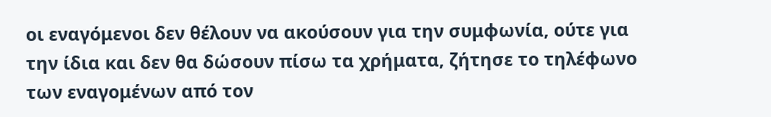οι εναγόμενοι δεν θέλουν να ακούσουν για την συμφωνία, ούτε για την ίδια και δεν θα δώσουν πίσω τα χρήματα, ζήτησε το τηλέφωνο των εναγομένων από τον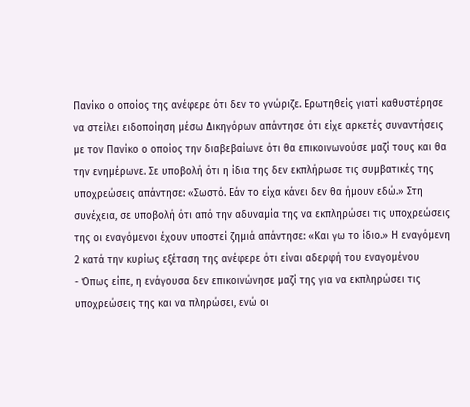Πανίκο ο οποίος της ανέφερε ότι δεν το γνώριζε. Ερωτηθείς γιατί καθυστέρησε να στείλει ειδοποίηση μέσω Δικηγόρων απάντησε ότι είχε αρκετές συναντήσεις με τον Πανίκο ο οποίος την διαβεβαίωνε ότι θα επικοινωνούσε μαζί τους και θα την ενημέρωνε. Σε υποβολή ότι η ίδια της δεν εκπλήρωσε τις συμβατικές της υποχρεώσεις απάντησε: «Σωστό. Εάν το είχα κάνει δεν θα ήμουν εδώ.» Στη συνέχεια, σε υποβολή ότι από την αδυναμία της να εκπληρώσει τις υποχρεώσεις της οι εναγόμενοι έχουν υποστεί ζημιά απάντησε: «Και γω το ίδιο.» Η εναγόμενη 2 κατά την κυρίως εξέταση της ανέφερε ότι είναι αδερφή του εναγομένου
- Όπως είπε, η ενάγουσα δεν επικοινώνησε μαζί της για να εκπληρώσει τις υποχρεώσεις της και να πληρώσει, ενώ οι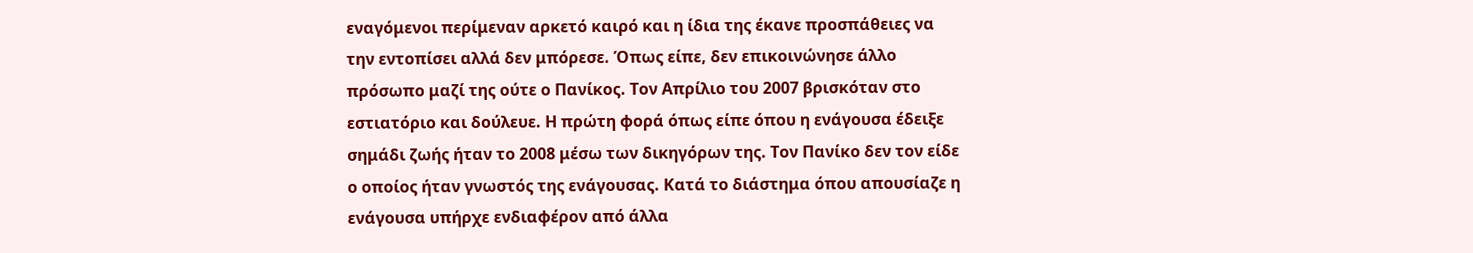εναγόμενοι περίμεναν αρκετό καιρό και η ίδια της έκανε προσπάθειες να την εντοπίσει αλλά δεν μπόρεσε. Όπως είπε, δεν επικοινώνησε άλλο πρόσωπο μαζί της ούτε ο Πανίκος. Τον Απρίλιο του 2007 βρισκόταν στο εστιατόριο και δούλευε. Η πρώτη φορά όπως είπε όπου η ενάγουσα έδειξε σημάδι ζωής ήταν το 2008 μέσω των δικηγόρων της. Τον Πανίκο δεν τον είδε ο οποίος ήταν γνωστός της ενάγουσας. Κατά το διάστημα όπου απουσίαζε η ενάγουσα υπήρχε ενδιαφέρον από άλλα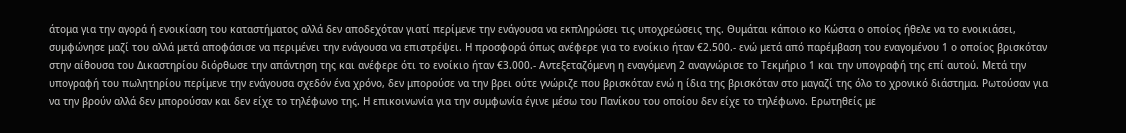άτομα για την αγορά ή ενοικίαση του καταστήματος αλλά δεν αποδεχόταν γιατί περίμενε την ενάγουσα να εκπληρώσει τις υποχρεώσεις της. Θυμάται κάποιο κο Κώστα ο οποίος ήθελε να το ενοικιάσει, συμφώνησε μαζί του αλλά μετά αποφάσισε να περιμένει την ενάγουσα να επιστρέψει. Η προσφορά όπως ανέφερε για το ενοίκιο ήταν €2.500.- ενώ μετά από παρέμβαση του εναγομένου 1 ο οποίος βρισκόταν στην αίθουσα του Δικαστηρίου διόρθωσε την απάντηση της και ανέφερε ότι το ενοίκιο ήταν €3.000.- Αντεξεταζόμενη η εναγόμενη 2 αναγνώρισε το Τεκμήριο 1 και την υπογραφή της επί αυτού. Μετά την υπογραφή του πωλητηρίου περίμενε την ενάγουσα σχεδόν ένα χρόνο, δεν μπορούσε να την βρει ούτε γνώριζε που βρισκόταν ενώ η ίδια της βρισκόταν στο μαγαζί της όλο το χρονικό διάστημα. Ρωτούσαν για να την βρούν αλλά δεν μπορούσαν και δεν είχε το τηλέφωνο της. Η επικοινωνία για την συμφωνία έγινε μέσω του Πανίκου του οποίου δεν είχε το τηλέφωνο. Ερωτηθείς με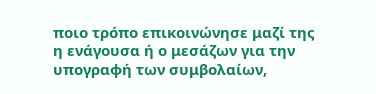ποιο τρόπο επικοινώνησε μαζί της η ενάγουσα ή ο μεσάζων για την υπογραφή των συμβολαίων,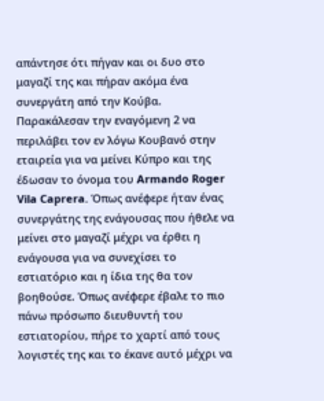απάντησε ότι πήγαν και οι δυο στο μαγαζί της και πήραν ακόμα ένα συνεργάτη από την Κούβα. Παρακάλεσαν την εναγόμενη 2 να περιλάβει τον εν λόγω Κουβανό στην εταιρεία για να μείνει Κύπρο και της έδωσαν το όνομα του Armando Roger Vila Caprera. Όπως ανέφερε ήταν ένας συνεργάτης της ενάγουσας που ήθελε να μείνει στο μαγαζί μέχρι να έρθει η ενάγουσα για να συνεχίσει το εστιατόριο και η ίδια της θα τον βοηθούσε. Όπως ανέφερε έβαλε το πιο πάνω πρόσωπο διευθυντή του εστιατορίου, πήρε το χαρτί από τους λογιστές της και το έκανε αυτό μέχρι να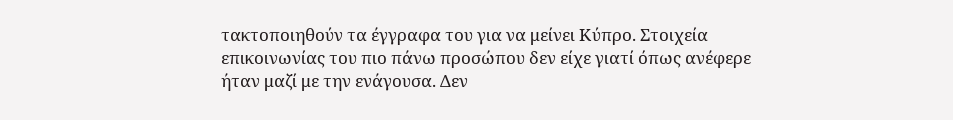τακτοποιηθούν τα έγγραφα του για να μείνει Κύπρο. Στοιχεία επικοινωνίας του πιο πάνω προσώπου δεν είχε γιατί όπως ανέφερε ήταν μαζί με την ενάγουσα. Δεν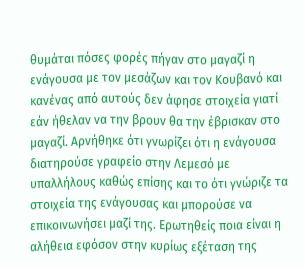θυμάται πόσες φορές πήγαν στο μαγαζί η ενάγουσα με τον μεσάζων και τον Κουβανό και κανένας από αυτούς δεν άφησε στοιχεία γιατί εάν ήθελαν να την βρουν θα την έβρισκαν στο μαγαζί. Αρνήθηκε ότι γνωρίζει ότι η ενάγουσα διατηρούσε γραφείο στην Λεμεσό με υπαλλήλους καθώς επίσης και το ότι γνώριζε τα στοιχεία της ενάγουσας και μπορούσε να επικοινωνήσει μαζί της. Ερωτηθείς ποια είναι η αλήθεια εφόσον στην κυρίως εξέταση της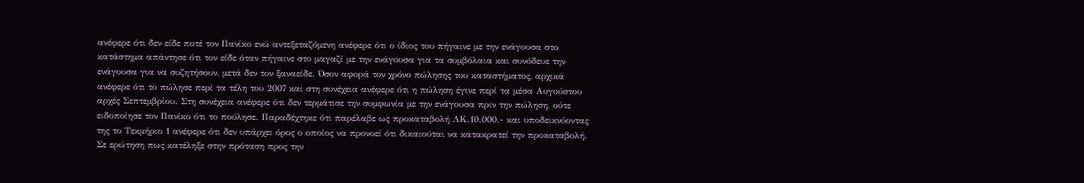ανέφερε ότι δεν είδε ποτέ τον Πανίκο ενώ αντεξεταζόμενη ανέφερε ότι ο ίδιος του πήγαινε με την ενάγουσα στο κατάστημα απάντησε ότι τον είδε όταν πήγαινε στο μαγαζί με την ενάγουσα για τα συμβόλαια και συνόδευε την ενάγουσα για να συζητήσουν, μετά δεν τον ξαναείδε. Όσον αφορά τον χρόνο πώλησης του καταστήματος, αρχικά ανέφερε ότι το πώλησε περί τα τέλη του 2007 και στη συνέχεια ανέφερε ότι η πώληση έγινε περί τα μέσα Αυγούστου αρχές Σεπτεμβρίου. Στη συνέχεια ανέφερε ότι δεν τερμάτισε την συμφωνία με την ενάγουσα πριν την πώληση, ούτε ειδοποίησε τον Πανίκο ότι το πούλησε. Παραδέχτηκε ότι παρέλαβε ως προκαταβολή ΛΚ.10.000.- και υποδεικνύοντας της το Τεκμήριο 1 ανέφερε ότι δεν υπάρχει όρος ο οποίος να προνοεί ότι δικαιούται να κατακρατεί την προκαταβολή. Σε ερώτηση πως κατέληξε στην πρόταση προς την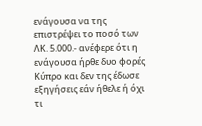ενάγουσα να της επιστρέψει το ποσό των ΛΚ. 5.000.- ανέφερε ότι η ενάγουσα ήρθε δυο φορές Κύπρο και δεν της έδωσε εξηγήσεις εάν ήθελε ή όχι τι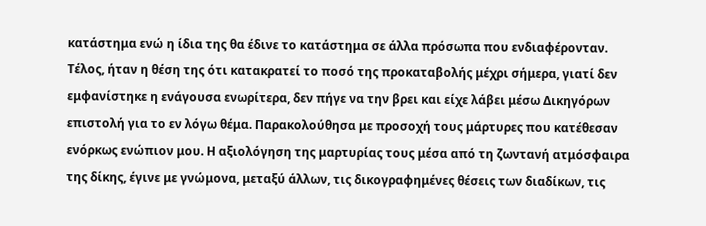κατάστημα ενώ η ίδια της θα έδινε το κατάστημα σε άλλα πρόσωπα που ενδιαφέρονταν. Τέλος, ήταν η θέση της ότι κατακρατεί το ποσό της προκαταβολής μέχρι σήμερα, γιατί δεν εμφανίστηκε η ενάγουσα ενωρίτερα, δεν πήγε να την βρει και είχε λάβει μέσω Δικηγόρων επιστολή για το εν λόγω θέμα. Παρακολούθησα με προσοχή τους μάρτυρες που κατέθεσαν ενόρκως ενώπιον μου. Η αξιολόγηση της μαρτυρίας τους μέσα από τη ζωντανή ατμόσφαιρα της δίκης, έγινε με γνώμονα, μεταξύ άλλων, τις δικογραφημένες θέσεις των διαδίκων, τις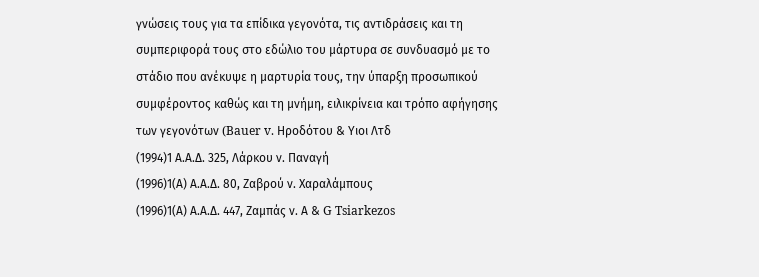γνώσεις τους για τα επίδικα γεγονότα, τις αντιδράσεις και τη συμπεριφορά τους στο εδώλιο του μάρτυρα σε συνδυασμό με το στάδιο που ανέκυψε η μαρτυρία τους, την ύπαρξη προσωπικού συμφέροντος καθώς και τη μνήμη, ειλικρίνεια και τρόπο αφήγησης των γεγονότων (Bauer v. Hροδότου & Υιοι Λτδ
(1994)1 Α.Α.Δ. 325, Λάρκου ν. Παναγή
(1996)1(Α) Α.Α.Δ. 80, Ζαβρού ν. Χαραλάμπους
(1996)1(Α) Α.Α.Δ. 447, Zαμπάς ν. Α & G Tsiarkezos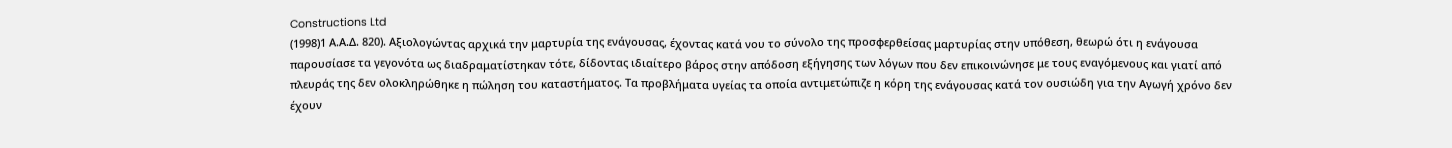Constructions Ltd
(1998)1 Α.Α.Δ. 820). Αξιολογώντας αρχικά την μαρτυρία της ενάγουσας, έχοντας κατά νου το σύνολο της προσφερθείσας μαρτυρίας στην υπόθεση, θεωρώ ότι η ενάγουσα παρουσίασε τα γεγονότα ως διαδραματίστηκαν τότε, δίδοντας ιδιαίτερο βάρος στην απόδοση εξήγησης των λόγων που δεν επικοινώνησε με τους εναγόμενους και γιατί από πλευράς της δεν ολοκληρώθηκε η πώληση του καταστήματος. Τα προβλήματα υγείας τα οποία αντιμετώπιζε η κόρη της ενάγουσας κατά τον ουσιώδη για την Αγωγή χρόνο δεν έχουν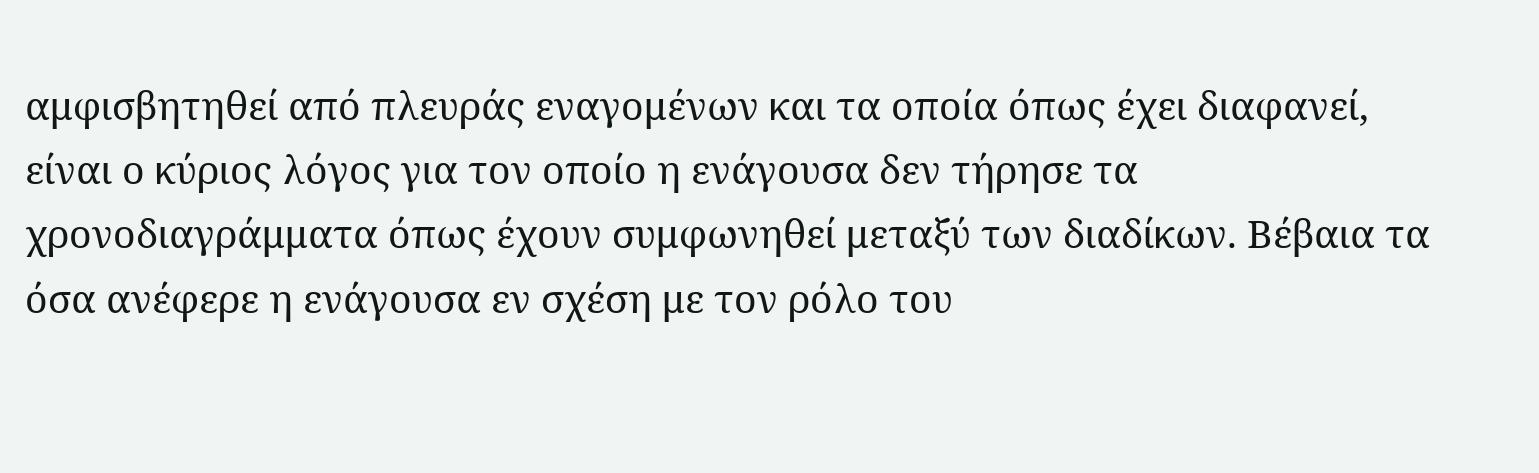αμφισβητηθεί από πλευράς εναγομένων και τα οποία όπως έχει διαφανεί, είναι ο κύριος λόγος για τον οποίο η ενάγουσα δεν τήρησε τα χρονοδιαγράμματα όπως έχουν συμφωνηθεί μεταξύ των διαδίκων. Βέβαια τα όσα ανέφερε η ενάγουσα εν σχέση με τον ρόλο του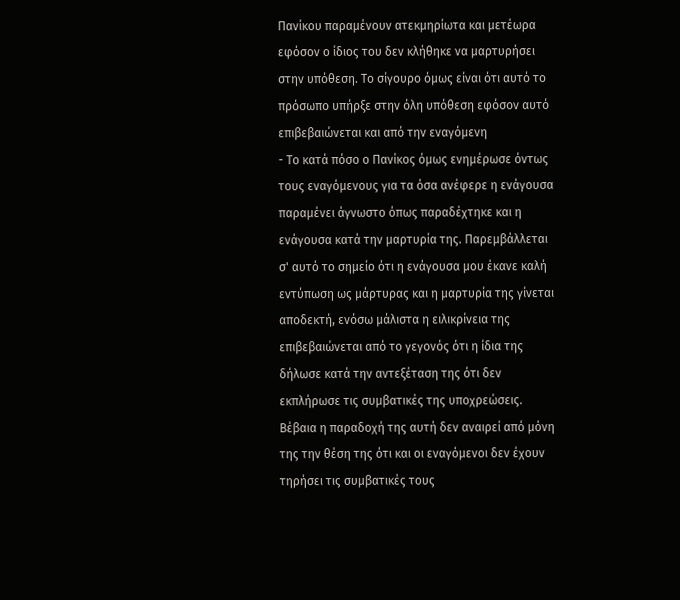Πανίκου παραμένουν ατεκμηρίωτα και μετέωρα εφόσον ο ίδιος του δεν κλήθηκε να μαρτυρήσει στην υπόθεση. Το σίγουρο όμως είναι ότι αυτό το πρόσωπο υπήρξε στην όλη υπόθεση εφόσον αυτό επιβεβαιώνεται και από την εναγόμενη
- Το κατά πόσο ο Πανίκος όμως ενημέρωσε όντως τους εναγόμενους για τα όσα ανέφερε η ενάγουσα παραμένει άγνωστο όπως παραδέχτηκε και η ενάγουσα κατά την μαρτυρία της. Παρεμβάλλεται σ' αυτό το σημείο ότι η ενάγουσα μου έκανε καλή εντύπωση ως μάρτυρας και η μαρτυρία της γίνεται αποδεκτή, ενόσω μάλιστα η ειλικρίνεια της επιβεβαιώνεται από το γεγονός ότι η ίδια της δήλωσε κατά την αντεξέταση της ότι δεν εκπλήρωσε τις συμβατικές της υποχρεώσεις. Βέβαια η παραδοχή της αυτή δεν αναιρεί από μόνη της την θέση της ότι και οι εναγόμενοι δεν έχουν τηρήσει τις συμβατικές τους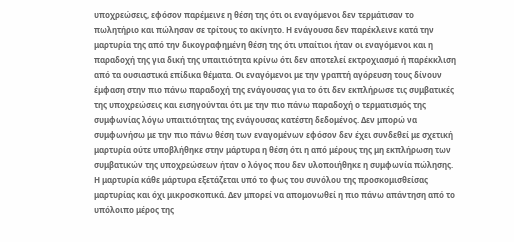υποχρεώσεις, εφόσον παρέμεινε η θέση της ότι οι εναγόμενοι δεν τερμάτισαν το πωλητήριο και πώλησαν σε τρίτους το ακίνητο. Η ενάγουσα δεν παρέκλεινε κατά την μαρτυρία της από την δικογραφημένη θέση της ότι υπαίτιοι ήταν οι εναγόμενοι και η παραδοχή της για δική της υπαιτιότητα κρίνω ότι δεν αποτελεί εκτροχιασμό ή παρέκκλιση από τα ουσιαστικά επίδικα θέματα. Οι εναγόμενοι με την γραπτή αγόρευση τους δίνουν έμφαση στην πιο πάνω παραδοχή της ενάγουσας για το ότι δεν εκπλήρωσε τις συμβατικές της υποχρεώσεις και εισηγούνται ότι με την πιο πάνω παραδοχή ο τερματισμός της συμφωνίας λόγω υπαιτιότητας της ενάγουσας κατέστη δεδομένος. Δεν μπορώ να συμφωνήσω με την πιο πάνω θέση των εναγομένων εφόσον δεν έχει συνδεθεί με σχετική μαρτυρία ούτε υποβλήθηκε στην μάρτυρα η θέση ότι η από μέρους της μη εκπλήρωση των συμβατικών της υποχρεώσεων ήταν ο λόγος που δεν υλοποιήθηκε η συμφωνία πώλησης. Η μαρτυρία κάθε μάρτυρα εξετάζεται υπό το φως του συνόλου της προσκομισθείσας μαρτυρίας και όχι μικροσκοπικά. Δεν μπορεί να απομονωθεί η πιο πάνω απάντηση από το υπόλοιπο μέρος της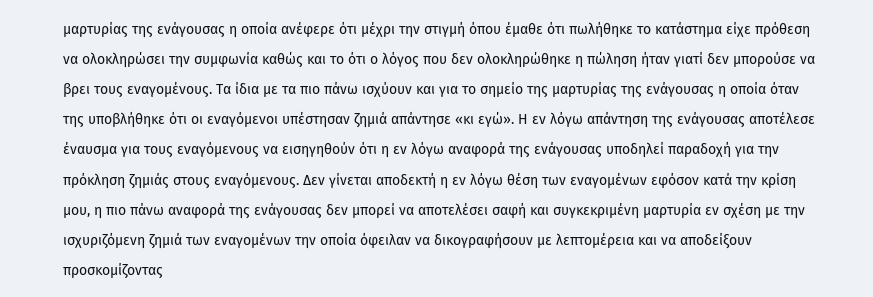μαρτυρίας της ενάγουσας η οποία ανέφερε ότι μέχρι την στιγμή όπου έμαθε ότι πωλήθηκε το κατάστημα είχε πρόθεση να ολοκληρώσει την συμφωνία καθώς και το ότι ο λόγος που δεν ολοκληρώθηκε η πώληση ήταν γιατί δεν μπορούσε να βρει τους εναγομένους. Τα ίδια με τα πιο πάνω ισχύουν και για το σημείο της μαρτυρίας της ενάγουσας η οποία όταν της υποβλήθηκε ότι οι εναγόμενοι υπέστησαν ζημιά απάντησε «κι εγώ». Η εν λόγω απάντηση της ενάγουσας αποτέλεσε έναυσμα για τους εναγόμενους να εισηγηθούν ότι η εν λόγω αναφορά της ενάγουσας υποδηλεί παραδοχή για την πρόκληση ζημιάς στους εναγόμενους. Δεν γίνεται αποδεκτή η εν λόγω θέση των εναγομένων εφόσον κατά την κρίση μου, η πιο πάνω αναφορά της ενάγουσας δεν μπορεί να αποτελέσει σαφή και συγκεκριμένη μαρτυρία εν σχέση με την ισχυριζόμενη ζημιά των εναγομένων την οποία όφειλαν να δικογραφήσουν με λεπτομέρεια και να αποδείξουν προσκομίζοντας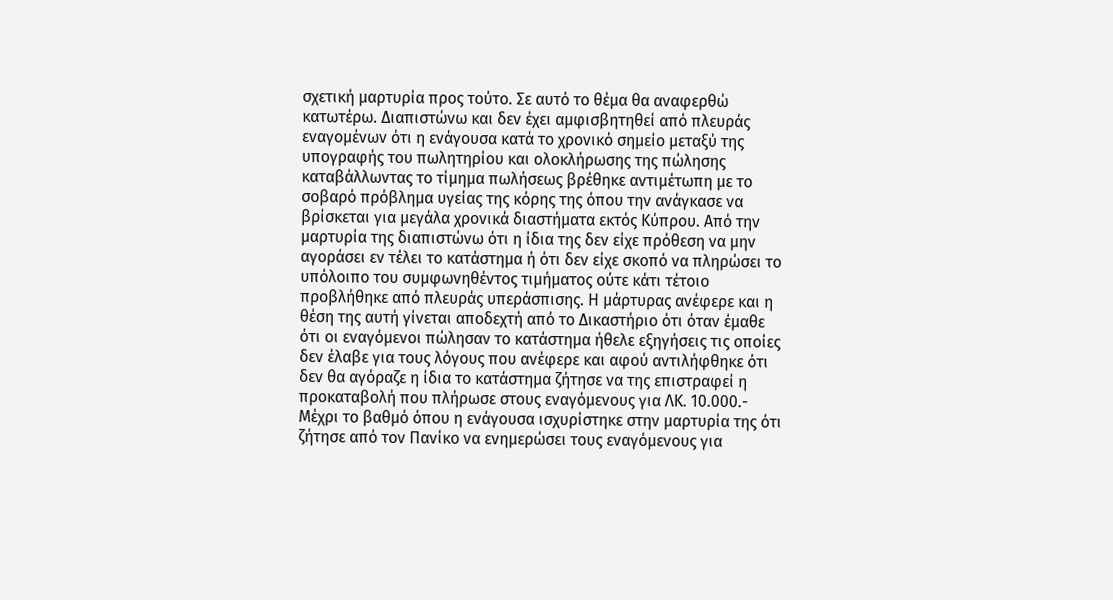σχετική μαρτυρία προς τούτο. Σε αυτό το θέμα θα αναφερθώ κατωτέρω. Διαπιστώνω και δεν έχει αμφισβητηθεί από πλευράς εναγομένων ότι η ενάγουσα κατά το χρονικό σημείο μεταξύ της υπογραφής του πωλητηρίου και ολοκλήρωσης της πώλησης καταβάλλωντας το τίμημα πωλήσεως βρέθηκε αντιμέτωπη με το σοβαρό πρόβλημα υγείας της κόρης της όπου την ανάγκασε να βρίσκεται για μεγάλα χρονικά διαστήματα εκτός Κύπρου. Από την μαρτυρία της διαπιστώνω ότι η ίδια της δεν είχε πρόθεση να μην αγοράσει εν τέλει το κατάστημα ή ότι δεν είχε σκοπό να πληρώσει το υπόλοιπο του συμφωνηθέντος τιμήματος ούτε κάτι τέτοιο προβλήθηκε από πλευράς υπεράσπισης. Η μάρτυρας ανέφερε και η θέση της αυτή γίνεται αποδεχτή από το Δικαστήριο ότι όταν έμαθε ότι οι εναγόμενοι πώλησαν το κατάστημα ήθελε εξηγήσεις τις οποίες δεν έλαβε για τους λόγους που ανέφερε και αφού αντιλήφθηκε ότι δεν θα αγόραζε η ίδια το κατάστημα ζήτησε να της επιστραφεί η προκαταβολή που πλήρωσε στους εναγόμενους για ΛΚ. 10.000.- Μέχρι το βαθμό όπου η ενάγουσα ισχυρίστηκε στην μαρτυρία της ότι ζήτησε από τον Πανίκο να ενημερώσει τους εναγόμενους για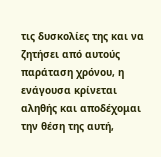τις δυσκολίες της και να ζητήσει από αυτούς παράταση χρόνου, η ενάγουσα κρίνεται αληθής και αποδέχομαι την θέση της αυτή,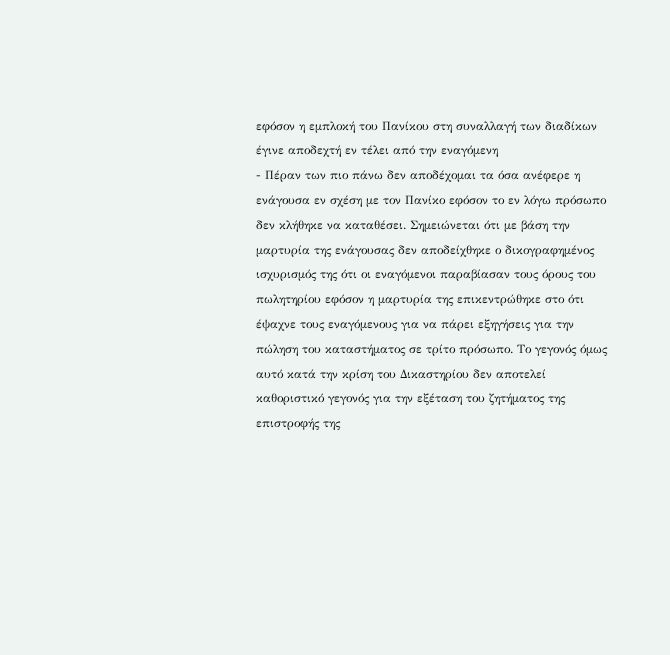εφόσον η εμπλοκή του Πανίκου στη συναλλαγή των διαδίκων έγινε αποδεχτή εν τέλει από την εναγόμενη
- Πέραν των πιο πάνω δεν αποδέχομαι τα όσα ανέφερε η ενάγουσα εν σχέση με τον Πανίκο εφόσον το εν λόγω πρόσωπο δεν κλήθηκε να καταθέσει. Σημειώνεται ότι με βάση την μαρτυρία της ενάγουσας δεν αποδείχθηκε ο δικογραφημένος ισχυρισμός της ότι οι εναγόμενοι παραβίασαν τους όρους του πωλητηρίου εφόσον η μαρτυρία της επικεντρώθηκε στο ότι έψαχνε τους εναγόμενους για να πάρει εξηγήσεις για την πώληση του καταστήματος σε τρίτο πρόσωπο. Το γεγονός όμως αυτό κατά την κρίση του Δικαστηρίου δεν αποτελεί καθοριστικό γεγονός για την εξέταση του ζητήματος της επιστροφής της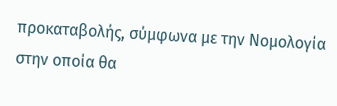προκαταβολής, σύμφωνα με την Νομολογία στην οποία θα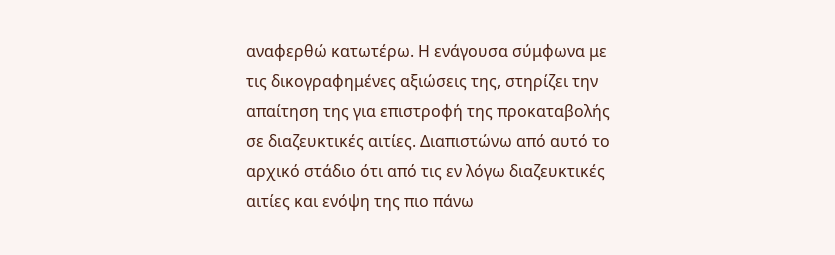αναφερθώ κατωτέρω. Η ενάγουσα σύμφωνα με τις δικογραφημένες αξιώσεις της, στηρίζει την απαίτηση της για επιστροφή της προκαταβολής σε διαζευκτικές αιτίες. Διαπιστώνω από αυτό το αρχικό στάδιο ότι από τις εν λόγω διαζευκτικές αιτίες και ενόψη της πιο πάνω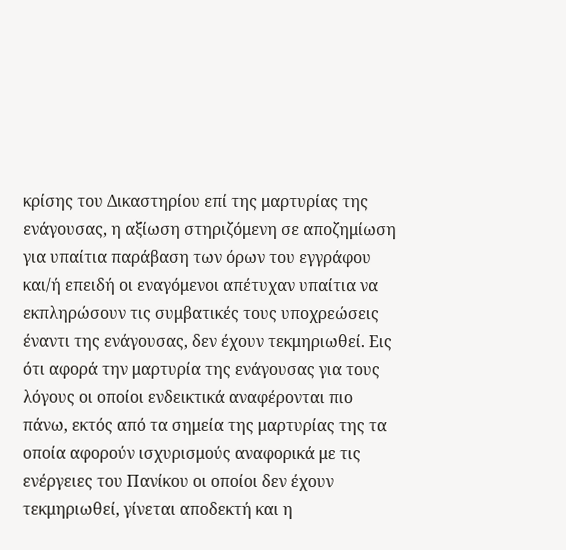κρίσης του Δικαστηρίου επί της μαρτυρίας της ενάγουσας, η αξίωση στηριζόμενη σε αποζημίωση για υπαίτια παράβαση των όρων του εγγράφου και/ή επειδή οι εναγόμενοι απέτυχαν υπαίτια να εκπληρώσουν τις συμβατικές τους υποχρεώσεις έναντι της ενάγουσας, δεν έχουν τεκμηριωθεί. Εις ότι αφορά την μαρτυρία της ενάγουσας για τους λόγους οι οποίοι ενδεικτικά αναφέρονται πιο πάνω, εκτός από τα σημεία της μαρτυρίας της τα οποία αφορούν ισχυρισμούς αναφορικά με τις ενέργειες του Πανίκου οι οποίοι δεν έχουν τεκμηριωθεί, γίνεται αποδεκτή και η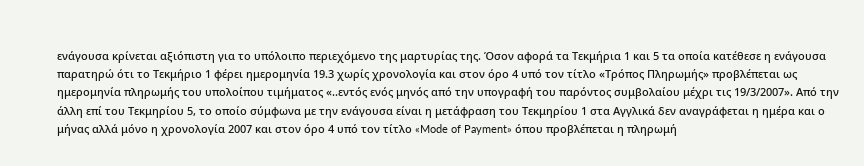ενάγουσα κρίνεται αξιόπιστη για το υπόλοιπο περιεχόμενο της μαρτυρίας της. Όσον αφορά τα Τεκμήρια 1 και 5 τα οποία κατέθεσε η ενάγουσα παρατηρώ ότι το Τεκμήριο 1 φέρει ημερομηνία 19.3 χωρίς χρονολογία και στον όρο 4 υπό τον τίτλο «Τρόπος Πληρωμής» προβλέπεται ως ημερομηνία πληρωμής του υπολοίπου τιμήματος «..εντός ενός μηνός από την υπογραφή του παρόντος συμβολαίου μέχρι τις 19/3/2007». Από την άλλη επί του Τεκμηρίου 5, το οποίο σύμφωνα με την ενάγουσα είναι η μετάφραση του Τεκμηρίου 1 στα Αγγλικά δεν αναγράφεται η ημέρα και ο μήνας αλλά μόνο η χρονολογία 2007 και στον όρο 4 υπό τον τίτλο «Mode of Payment» όπου προβλέπεται η πληρωμή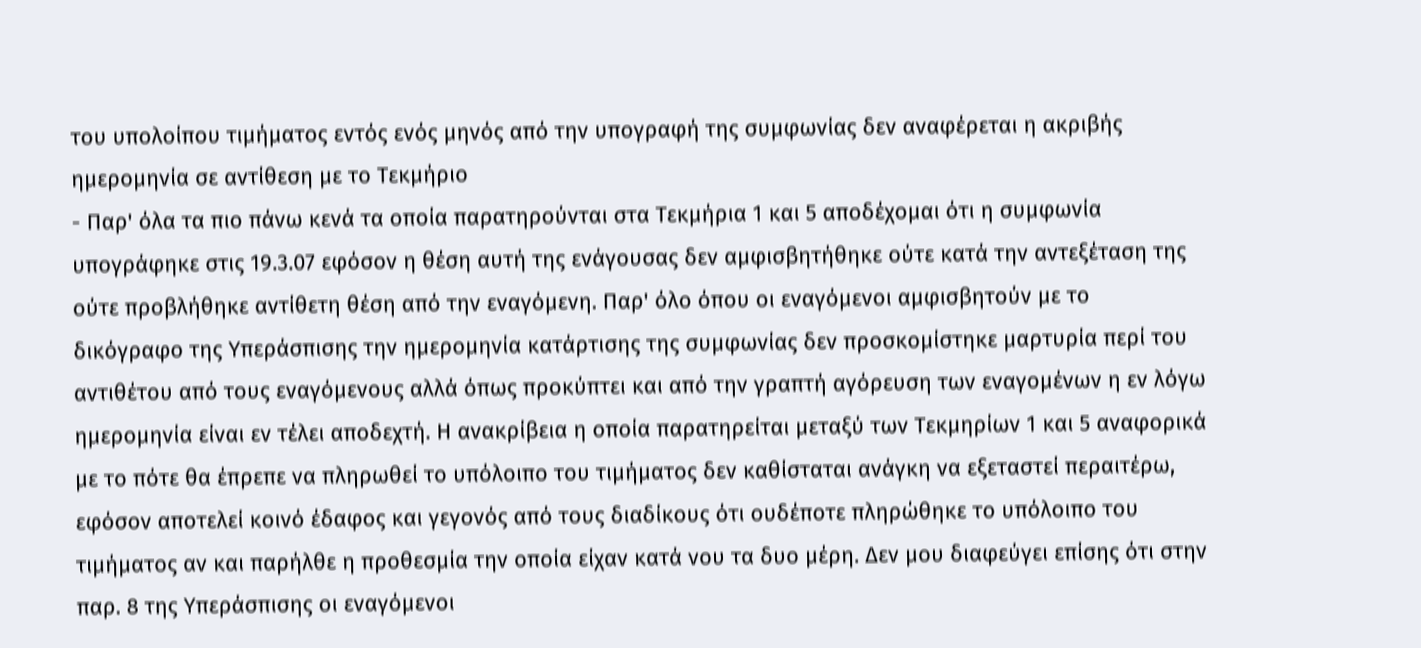του υπολοίπου τιμήματος εντός ενός μηνός από την υπογραφή της συμφωνίας δεν αναφέρεται η ακριβής ημερομηνία σε αντίθεση με το Τεκμήριο
- Παρ' όλα τα πιο πάνω κενά τα οποία παρατηρούνται στα Τεκμήρια 1 και 5 αποδέχομαι ότι η συμφωνία υπογράφηκε στις 19.3.07 εφόσον η θέση αυτή της ενάγουσας δεν αμφισβητήθηκε ούτε κατά την αντεξέταση της ούτε προβλήθηκε αντίθετη θέση από την εναγόμενη. Παρ' όλο όπου οι εναγόμενοι αμφισβητούν με το δικόγραφο της Υπεράσπισης την ημερομηνία κατάρτισης της συμφωνίας δεν προσκομίστηκε μαρτυρία περί του αντιθέτου από τους εναγόμενους αλλά όπως προκύπτει και από την γραπτή αγόρευση των εναγομένων η εν λόγω ημερομηνία είναι εν τέλει αποδεχτή. Η ανακρίβεια η οποία παρατηρείται μεταξύ των Τεκμηρίων 1 και 5 αναφορικά με το πότε θα έπρεπε να πληρωθεί το υπόλοιπο του τιμήματος δεν καθίσταται ανάγκη να εξεταστεί περαιτέρω, εφόσον αποτελεί κοινό έδαφος και γεγονός από τους διαδίκους ότι ουδέποτε πληρώθηκε το υπόλοιπο του τιμήματος αν και παρήλθε η προθεσμία την οποία είχαν κατά νου τα δυο μέρη. Δεν μου διαφεύγει επίσης ότι στην παρ. 8 της Υπεράσπισης οι εναγόμενοι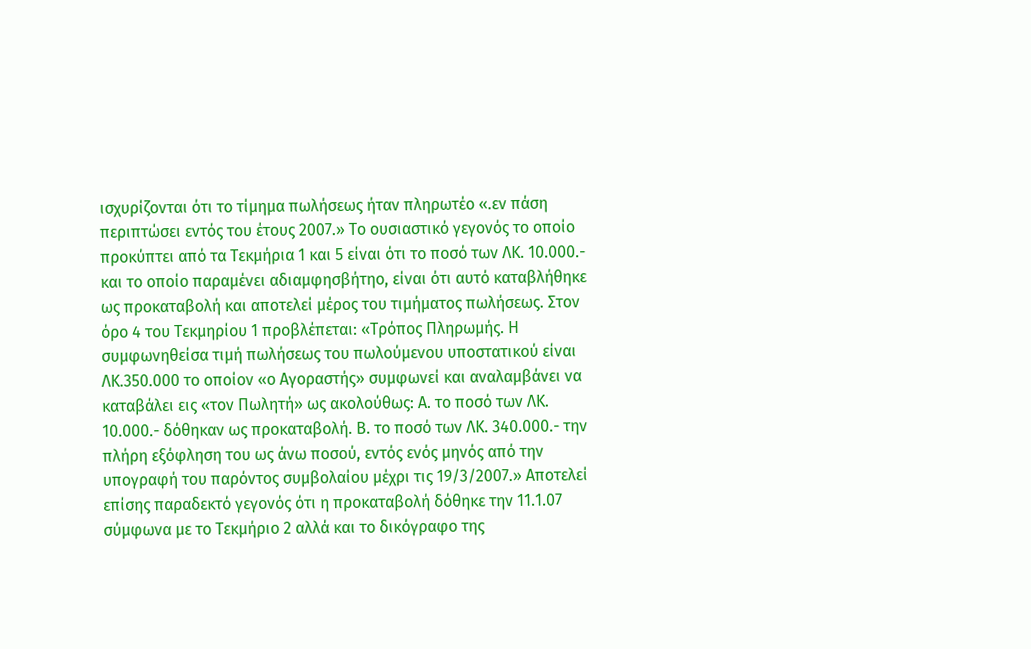ισχυρίζονται ότι το τίμημα πωλήσεως ήταν πληρωτέο «.εν πάση περιπτώσει εντός του έτους 2007.» Το ουσιαστικό γεγονός το οποίο προκύπτει από τα Τεκμήρια 1 και 5 είναι ότι το ποσό των ΛΚ. 10.000.- και το οποίο παραμένει αδιαμφησβήτηο, είναι ότι αυτό καταβλήθηκε ως προκαταβολή και αποτελεί μέρος του τιμήματος πωλήσεως. Στον όρο 4 του Τεκμηρίου 1 προβλέπεται: «Τρόπος Πληρωμής. Η συμφωνηθείσα τιμή πωλήσεως του πωλούμενου υποστατικού είναι ΛΚ.350.000 το οποίον «ο Αγοραστής» συμφωνεί και αναλαμβάνει να καταβάλει εις «τον Πωλητή» ως ακολούθως: Α. το ποσό των ΛΚ. 10.000.- δόθηκαν ως προκαταβολή. Β. το ποσό των ΛΚ. 340.000.- την πλήρη εξόφληση του ως άνω ποσού, εντός ενός μηνός από την υπογραφή του παρόντος συμβολαίου μέχρι τις 19/3/2007.» Αποτελεί επίσης παραδεκτό γεγονός ότι η προκαταβολή δόθηκε την 11.1.07 σύμφωνα με το Τεκμήριο 2 αλλά και το δικόγραφο της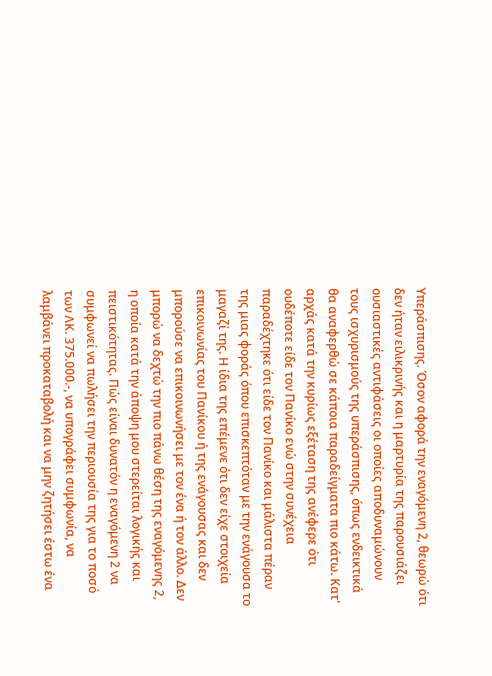Υπεράσπισης. Όσον αφορά την εναγόμενη 2, θεωρώ ότι δεν ήταν ειλικρινής και η μαρτυρία της παρουσιάζει ουσιαστικές αντιφάσεις οι οποίες αποδυναμώνουν τους ισχυρισμούς της υπεράσπισης, όπως ενδεικτικά θα αναφερθώ σε κάποια παραδείγματα πιο κάτω. Κατ' αρχάς κατά την κυρίως εξέταση της ανέφερε ότι ουδέποτε είδε τον Πανίκο ενώ στην συνέχεια παραδέχτηκε ότι είδε τον Πανίκο και μάλιστα πέραν της μιας φοράς όπου επισκεπτόταν με την ενάγουσα το μαγαζί της. Η ίδια της επέμενε ότι δεν είχε στοιχεία επικοινωνίας του Πανίκου ή της ενάγουσας και δεν μπορούσε να επικοινωνήσει με τον ένα ή τον άλλο. Δεν μπορώ να δεχτώ την πιο πάνω θέση της εναγόμενης 2, η οποία κατά την άποψη μου στερείται λογικής και πειστικότητας. Πώς είναι δυνατόν η εναγόμενη 2 να συμφωνεί να πωλήσει την περιουσία της για το ποσό των ΛΚ. 375.000.-, να υπογράφει συμφωνία, να λαμβάνει προκαταβολή και να μην ζητήσει έστω ένα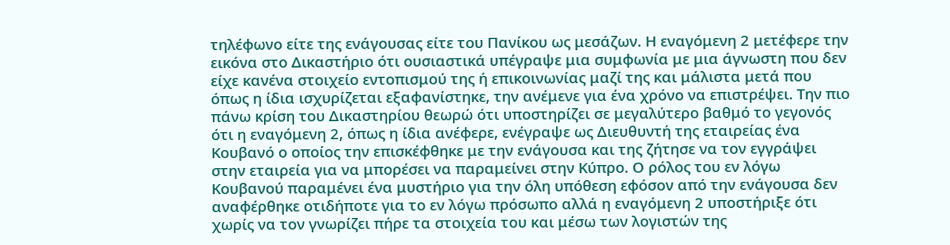τηλέφωνο είτε της ενάγουσας είτε του Πανίκου ως μεσάζων. Η εναγόμενη 2 μετέφερε την εικόνα στο Δικαστήριο ότι ουσιαστικά υπέγραψε μια συμφωνία με μια άγνωστη που δεν είχε κανένα στοιχείο εντοπισμού της ή επικοινωνίας μαζί της και μάλιστα μετά που όπως η ίδια ισχυρίζεται εξαφανίστηκε, την ανέμενε για ένα χρόνο να επιστρέψει. Την πιο πάνω κρίση του Δικαστηρίου θεωρώ ότι υποστηρίζει σε μεγαλύτερο βαθμό το γεγονός ότι η εναγόμενη 2, όπως η ίδια ανέφερε, ενέγραψε ως Διευθυντή της εταιρείας ένα Κουβανό ο οποίος την επισκέφθηκε με την ενάγουσα και της ζήτησε να τον εγγράψει στην εταιρεία για να μπορέσει να παραμείνει στην Κύπρο. Ο ρόλος του εν λόγω Κουβανού παραμένει ένα μυστήριο για την όλη υπόθεση εφόσον από την ενάγουσα δεν αναφέρθηκε οτιδήποτε για το εν λόγω πρόσωπο αλλά η εναγόμενη 2 υποστήριξε ότι χωρίς να τον γνωρίζει πήρε τα στοιχεία του και μέσω των λογιστών της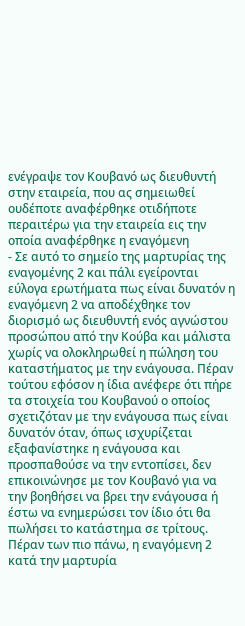ενέγραψε τον Κουβανό ως διευθυντή στην εταιρεία, που ας σημειωθεί ουδέποτε αναφέρθηκε οτιδήποτε περαιτέρω για την εταιρεία εις την οποία αναφέρθηκε η εναγόμενη
- Σε αυτό το σημείο της μαρτυρίας της εναγομένης 2 και πάλι εγείρονται εύλογα ερωτήματα πως είναι δυνατόν η εναγόμενη 2 να αποδέχθηκε τον διορισμό ως διευθυντή ενός αγνώστου προσώπου από την Κούβα και μάλιστα χωρίς να ολοκληρωθεί η πώληση του καταστήματος με την ενάγουσα. Πέραν τούτου εφόσον η ίδια ανέφερε ότι πήρε τα στοιχεία του Κουβανού ο οποίος σχετιζόταν με την ενάγουσα πως είναι δυνατόν όταν, όπως ισχυρίζεται εξαφανίστηκε η ενάγουσα και προσπαθούσε να την εντοπίσει, δεν επικοινώνησε με τον Κουβανό για να την βοηθήσει να βρει την ενάγουσα ή έστω να ενημερώσει τον ίδιο ότι θα πωλήσει το κατάστημα σε τρίτους. Πέραν των πιο πάνω, η εναγόμενη 2 κατά την μαρτυρία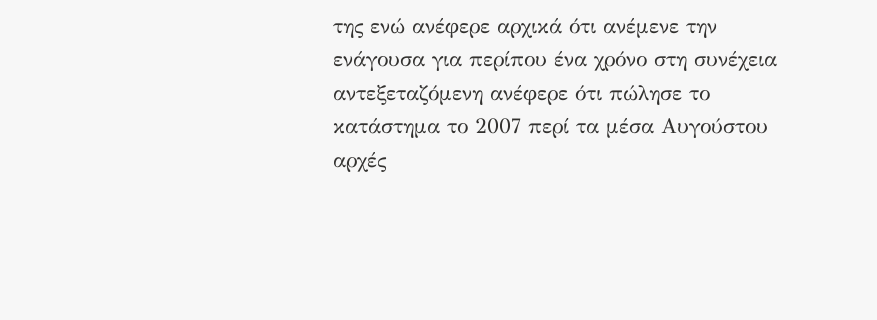της ενώ ανέφερε αρχικά ότι ανέμενε την ενάγουσα για περίπου ένα χρόνο στη συνέχεια αντεξεταζόμενη ανέφερε ότι πώλησε το κατάστημα το 2007 περί τα μέσα Αυγούστου αρχές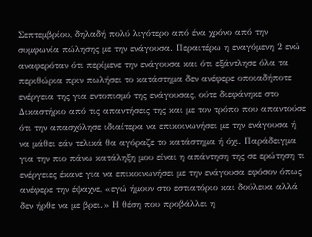Σεπτεμβρίου, δηλαδή πολύ λιγότερο από ένα χρόνο από την συμφωνία πώλησης με την ενάγουσα. Περαιτέρω η εναγόμενη 2 ενώ αναφερόταν ότι περίμενε την ενάγουσα και ότι εξάντλησε όλα τα περιθώρια πριν πωλήσει το κατάστημα δεν ανέφερε οποιαδήποτε ενέργεια της για εντοπισμό της ενάγουσας, ούτε διεφάνηκε στο Δικαστήριο από τις απαντήσεις της και με τον τρόπο που απαντούσε ότι την απασχόλησε ιδιαίτερα να επικοινωνήσει με την ενάγουσα ή να μάθει εάν τελικά θα αγόραζε το κατάστημα ή όχι. Παράδειγμα για την πιο πάνω κατάληξη μου είναι η απάντηση της σε ερώτηση τι ενέργειες έκανε για να επικοινωνήσει με την ενάγουσα εφόσον όπως ανέφερε την έψαχνε, «εγώ ήμουν στο εστιατόριο και δούλευα αλλά δεν ήρθε να με βρει.» Η θέση που προβάλλει η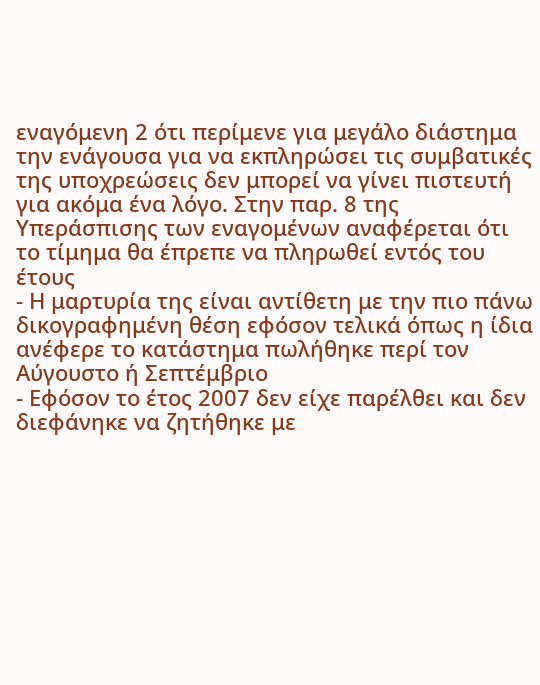εναγόμενη 2 ότι περίμενε για μεγάλο διάστημα την ενάγουσα για να εκπληρώσει τις συμβατικές της υποχρεώσεις δεν μπορεί να γίνει πιστευτή για ακόμα ένα λόγο. Στην παρ. 8 της Υπεράσπισης των εναγομένων αναφέρεται ότι το τίμημα θα έπρεπε να πληρωθεί εντός του έτους
- Η μαρτυρία της είναι αντίθετη με την πιο πάνω δικογραφημένη θέση εφόσον τελικά όπως η ίδια ανέφερε το κατάστημα πωλήθηκε περί τον Αύγουστο ή Σεπτέμβριο
- Εφόσον το έτος 2007 δεν είχε παρέλθει και δεν διεφάνηκε να ζητήθηκε με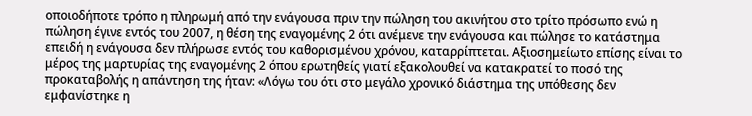οποιοδήποτε τρόπο η πληρωμή από την ενάγουσα πριν την πώληση του ακινήτου στο τρίτο πρόσωπο ενώ η πώληση έγινε εντός του 2007, η θέση της εναγομένης 2 ότι ανέμενε την ενάγουσα και πώλησε το κατάστημα επειδή η ενάγουσα δεν πλήρωσε εντός του καθορισμένου χρόνου, καταρρίπτεται. Αξιοσημείωτο επίσης είναι το μέρος της μαρτυρίας της εναγομένης 2 όπου ερωτηθείς γιατί εξακολουθεί να κατακρατεί το ποσό της προκαταβολής η απάντηση της ήταν: «Λόγω του ότι στο μεγάλο χρονικό διάστημα της υπόθεσης δεν εμφανίστηκε η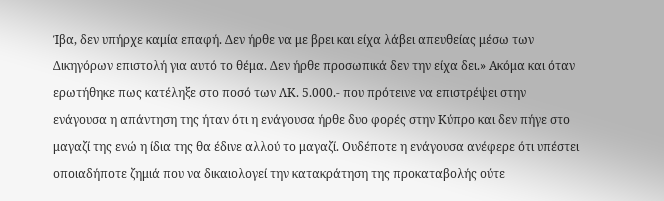Ίβα, δεν υπήρχε καμία επαφή. Δεν ήρθε να με βρει και είχα λάβει απευθείας μέσω των Δικηγόρων επιστολή για αυτό το θέμα. Δεν ήρθε προσωπικά δεν την είχα δει.» Ακόμα και όταν ερωτήθηκε πως κατέληξε στο ποσό των ΛΚ. 5.000.- που πρότεινε να επιστρέψει στην ενάγουσα η απάντηση της ήταν ότι η ενάγουσα ήρθε δυο φορές στην Κύπρο και δεν πήγε στο μαγαζί της ενώ η ίδια της θα έδινε αλλού το μαγαζί. Ουδέποτε η ενάγουσα ανέφερε ότι υπέστει οποιαδήποτε ζημιά που να δικαιολογεί την κατακράτηση της προκαταβολής ούτε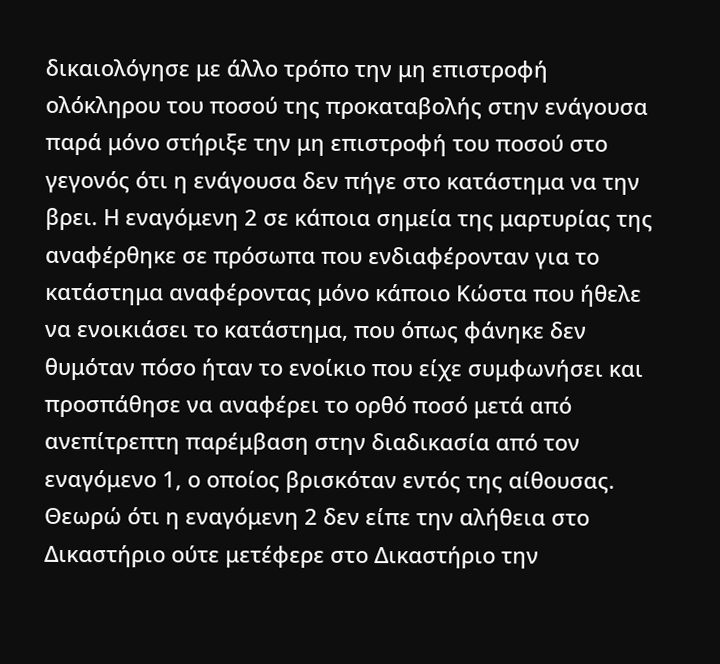δικαιολόγησε με άλλο τρόπο την μη επιστροφή ολόκληρου του ποσού της προκαταβολής στην ενάγουσα παρά μόνο στήριξε την μη επιστροφή του ποσού στο γεγονός ότι η ενάγουσα δεν πήγε στο κατάστημα να την βρει. Η εναγόμενη 2 σε κάποια σημεία της μαρτυρίας της αναφέρθηκε σε πρόσωπα που ενδιαφέρονταν για το κατάστημα αναφέροντας μόνο κάποιο Κώστα που ήθελε να ενοικιάσει το κατάστημα, που όπως φάνηκε δεν θυμόταν πόσο ήταν το ενοίκιο που είχε συμφωνήσει και προσπάθησε να αναφέρει το ορθό ποσό μετά από ανεπίτρεπτη παρέμβαση στην διαδικασία από τον εναγόμενο 1, ο οποίος βρισκόταν εντός της αίθουσας. Θεωρώ ότι η εναγόμενη 2 δεν είπε την αλήθεια στο Δικαστήριο ούτε μετέφερε στο Δικαστήριο την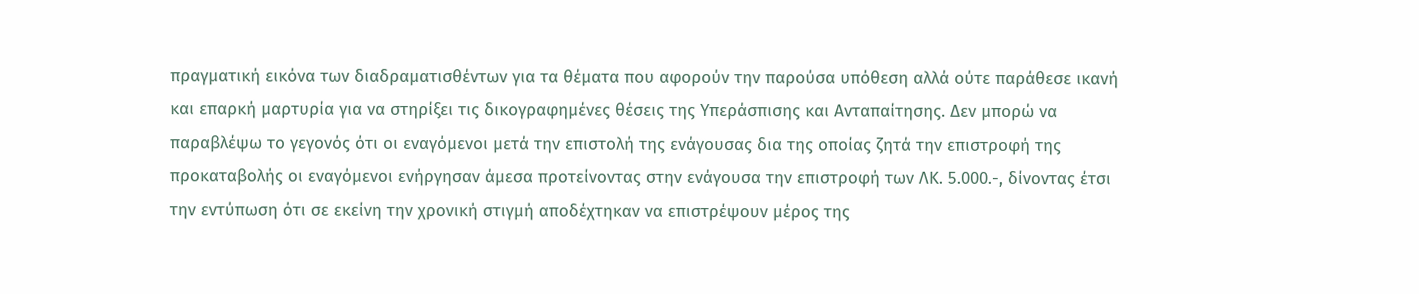πραγματική εικόνα των διαδραματισθέντων για τα θέματα που αφορούν την παρούσα υπόθεση αλλά ούτε παράθεσε ικανή και επαρκή μαρτυρία για να στηρίξει τις δικογραφημένες θέσεις της Υπεράσπισης και Ανταπαίτησης. Δεν μπορώ να παραβλέψω το γεγονός ότι οι εναγόμενοι μετά την επιστολή της ενάγουσας δια της οποίας ζητά την επιστροφή της προκαταβολής οι εναγόμενοι ενήργησαν άμεσα προτείνοντας στην ενάγουσα την επιστροφή των ΛΚ. 5.000.-, δίνοντας έτσι την εντύπωση ότι σε εκείνη την χρονική στιγμή αποδέχτηκαν να επιστρέψουν μέρος της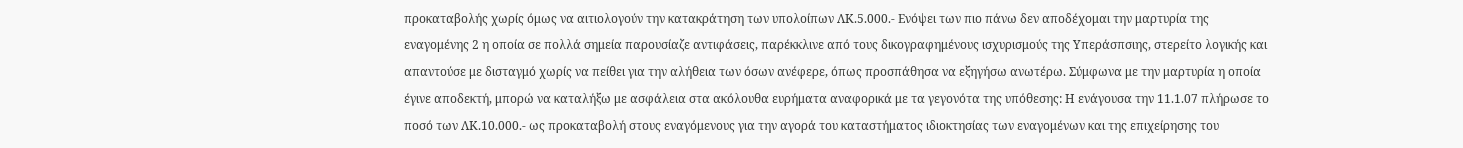προκαταβολής χωρίς όμως να αιτιολογούν την κατακράτηση των υπολοίπων ΛΚ.5.000.- Ενόψει των πιο πάνω δεν αποδέχομαι την μαρτυρία της εναγομένης 2 η οποία σε πολλά σημεία παρουσίαζε αντιφάσεις, παρέκκλινε από τους δικογραφημένους ισχυρισμούς της Υπεράσπσιης, στερείτο λογικής και απαντούσε με δισταγμό χωρίς να πείθει για την αλήθεια των όσων ανέφερε, όπως προσπάθησα να εξηγήσω ανωτέρω. Σύμφωνα με την μαρτυρία η οποία έγινε αποδεκτή, μπορώ να καταλήξω με ασφάλεια στα ακόλουθα ευρήματα αναφορικά με τα γεγονότα της υπόθεσης: Η ενάγουσα την 11.1.07 πλήρωσε το ποσό των ΛΚ.10.000.- ως προκαταβολή στους εναγόμενους για την αγορά του καταστήματος ιδιοκτησίας των εναγομένων και της επιχείρησης του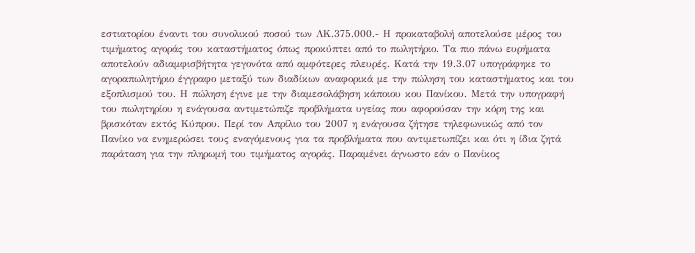εστιατορίου έναντι του συνολικού ποσού των ΛΚ.375.000.- Η προκαταβολή αποτελούσε μέρος του τιμήματος αγοράς του καταστήματος όπως προκύπτει από το πωλητήριο. Τα πιο πάνω ευρήματα αποτελούν αδιαμφισβήτητα γεγονότα από αμφότερες πλευρές. Κατά την 19.3.07 υπογράφηκε το αγοραπωλητήριο έγγραφο μεταξύ των διαδίκων αναφορικά με την πώληση του καταστήματος και του εξοπλισμού του. Η πώληση έγινε με την διαμεσολάβηση κάποιου κου Πανίκου. Μετά την υπογραφή του πωλητηρίου η ενάγουσα αντιμετώπιζε προβλήματα υγείας που αφορούσαν την κόρη της και βρισκόταν εκτός Κύπρου. Περί τον Απρίλιο του 2007 η ενάγουσα ζήτησε τηλεφωνικώς από τον Πανίκο να ενημερώσει τους εναγόμενους για τα προβλήματα που αντιμετωπίζει και ότι η ίδια ζητά παράταση για την πληρωμή του τιμήματος αγοράς. Παραμένει άγνωστο εάν ο Πανίκος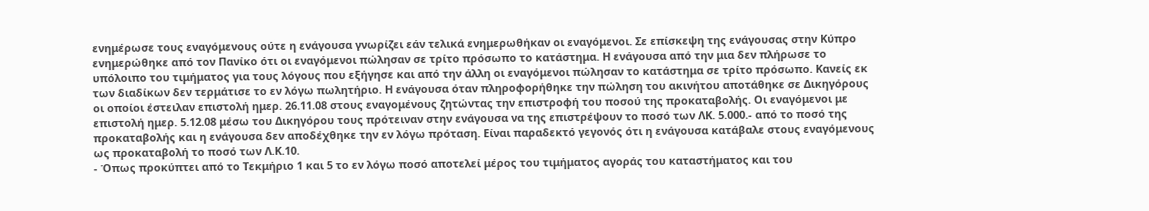ενημέρωσε τους εναγόμενους ούτε η ενάγουσα γνωρίζει εάν τελικά ενημερωθήκαν οι εναγόμενοι. Σε επίσκεψη της ενάγουσας στην Κύπρο ενημερώθηκε από τον Πανίκο ότι οι εναγόμενοι πώλησαν σε τρίτο πρόσωπο το κατάστημα. Η ενάγουσα από την μια δεν πλήρωσε το υπόλοιπο του τιμήματος για τους λόγους που εξήγησε και από την άλλη οι εναγόμενοι πώλησαν το κατάστημα σε τρίτο πρόσωπο. Κανείς εκ των διαδίκων δεν τερμάτισε το εν λόγω πωλητήριο. Η ενάγουσα όταν πληροφορήθηκε την πώληση του ακινήτου αποτάθηκε σε Δικηγόρους οι οποίοι έστειλαν επιστολή ημερ. 26.11.08 στους εναγομένους ζητώντας την επιστροφή του ποσού της προκαταβολής. Οι εναγόμενοι με επιστολή ημερ. 5.12.08 μέσω του Δικηγόρου τους πρότειναν στην ενάγουσα να της επιστρέψουν το ποσό των ΛΚ. 5.000.- από το ποσό της προκαταβολής και η ενάγουσα δεν αποδέχθηκε την εν λόγω πρόταση. Είναι παραδεκτό γεγονός ότι η ενάγουσα κατάβαλε στους εναγόμενους ως προκαταβολή το ποσό των Λ.Κ.10.
- Όπως προκύπτει από το Τεκμήριο 1 και 5 το εν λόγω ποσό αποτελεί μέρος του τιμήματος αγοράς του καταστήματος και του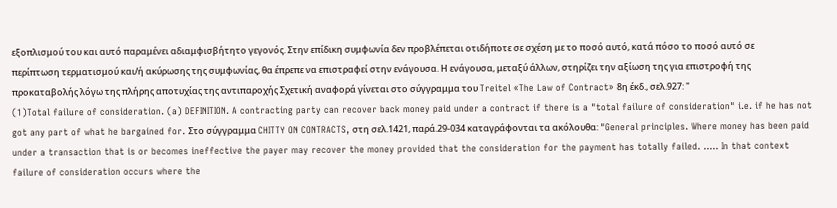εξοπλισμού του και αυτό παραμένει αδιαμφισβήτητο γεγονός. Στην επίδικη συμφωνία δεν προβλέπεται οτιδήποτε σε σχέση με το ποσό αυτό, κατά πόσο το ποσό αυτό σε περίπτωση τερματισμού και/ή ακύρωσης της συμφωνίας, θα έπρεπε να επιστραφεί στην ενάγουσα. Η ενάγουσα, μεταξύ άλλων, στηρίζει την αξίωση της για επιστροφή της προκαταβολής λόγω της πλήρης αποτυχίας της αντιπαροχής Σχετική αναφορά γίνεται στο σύγγραμμα του Treitel «The Law of Contract» 8η έκδ., σελ.927: "
(1)Total failure of consideration. (a) DEFINITION. A contracting party can recover back money paid under a contract if there is a "total failure of consideration" i.e. if he has not got any part of what he bargained for. Στο σύγγραμμα CHITTY ON CONTRACTS, στη σελ.1421, παρά.29-034 καταγράφονται τα ακόλουθα: "General principles. Where money has been paid under a transaction that is or becomes ineffective the payer may recover the money provided that the consideration for the payment has totally failed. ..... In that context failure of consideration occurs where the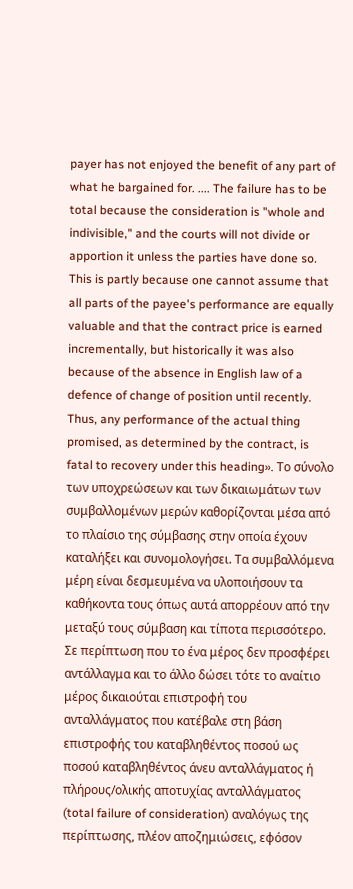payer has not enjoyed the benefit of any part of what he bargained for. .... The failure has to be total because the consideration is "whole and indivisible," and the courts will not divide or apportion it unless the parties have done so. This is partly because one cannot assume that all parts of the payee's performance are equally valuable and that the contract price is earned incrementally, but historically it was also because of the absence in English law of a defence of change of position until recently. Thus, any performance of the actual thing promised, as determined by the contract, is fatal to recovery under this heading». Το σύνολο των υποχρεώσεων και των δικαιωμάτων των συμβαλλομένων μερών καθορίζονται μέσα από το πλαίσιο της σύμβασης στην οποία έχουν καταλήξει και συνομολογήσει. Τα συμβαλλόμενα μέρη είναι δεσμευμένα να υλοποιήσουν τα καθήκοντα τους όπως αυτά απορρέουν από την μεταξύ τους σύμβαση και τίποτα περισσότερο. Σε περίπτωση που το ένα μέρος δεν προσφέρει αντάλλαγμα και το άλλο δώσει τότε το αναίτιο μέρος δικαιούται επιστροφή του ανταλλάγματος που κατέβαλε στη βάση επιστροφής του καταβληθέντος ποσού ως ποσού καταβληθέντος άνευ ανταλλάγματος ή πλήρους/ολικής αποτυχίας ανταλλάγματος (total failure of consideration) αναλόγως της περίπτωσης, πλέον αποζημιώσεις, εφόσον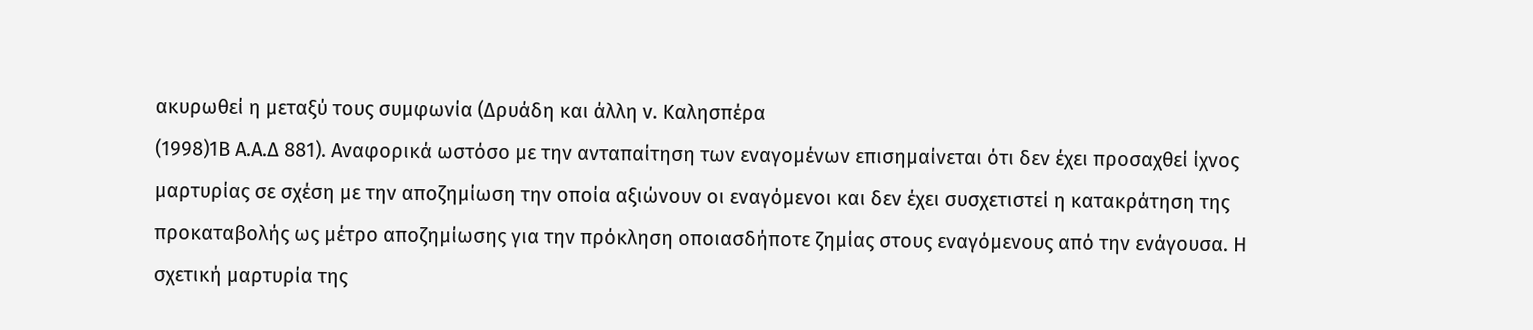ακυρωθεί η μεταξύ τους συμφωνία (Δρυάδη και άλλη v. Καλησπέρα
(1998)1Β Α.Α.Δ 881). Αναφορικά ωστόσο με την ανταπαίτηση των εναγομένων επισημαίνεται ότι δεν έχει προσαχθεί ίχνος μαρτυρίας σε σχέση με την αποζημίωση την οποία αξιώνουν οι εναγόμενοι και δεν έχει συσχετιστεί η κατακράτηση της προκαταβολής ως μέτρο αποζημίωσης για την πρόκληση οποιασδήποτε ζημίας στους εναγόμενους από την ενάγουσα. Η σχετική μαρτυρία της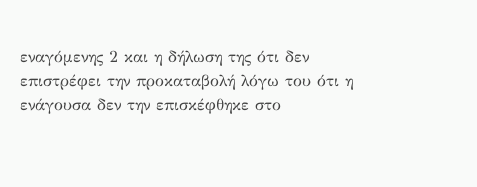εναγόμενης 2 και η δήλωση της ότι δεν επιστρέφει την προκαταβολή λόγω του ότι η ενάγουσα δεν την επισκέφθηκε στο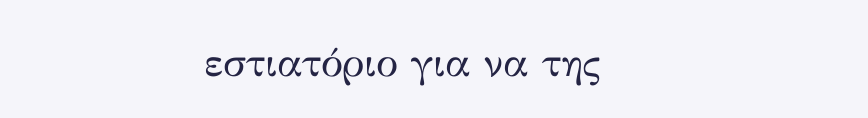εστιατόριο για να της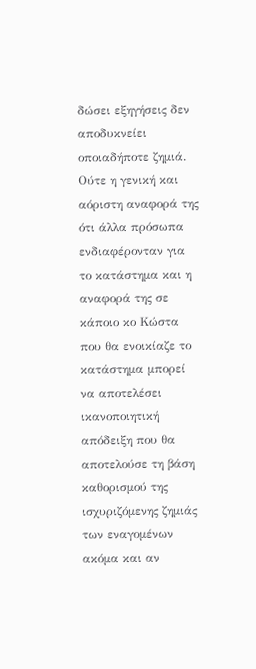δώσει εξηγήσεις δεν αποδυκνείει οποιαδήποτε ζημιά. Ούτε η γενική και αόριστη αναφορά της ότι άλλα πρόσωπα ενδιαφέρονταν για το κατάστημα και η αναφορά της σε κάποιο κο Κώστα που θα ενοικίαζε το κατάστημα μπορεί να αποτελέσει ικανοποιητική απόδειξη που θα αποτελούσε τη βάση καθορισμού της ισχυριζόμενης ζημιάς των εναγομένων ακόμα και αν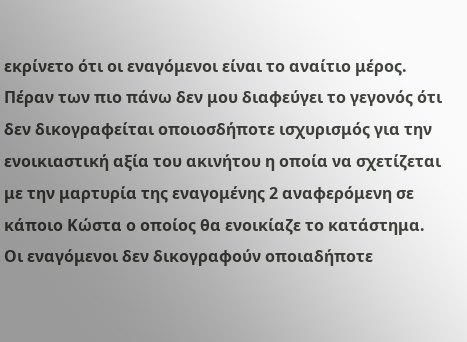εκρίνετο ότι οι εναγόμενοι είναι το αναίτιο μέρος. Πέραν των πιο πάνω δεν μου διαφεύγει το γεγονός ότι δεν δικογραφείται οποιοσδήποτε ισχυρισμός για την ενοικιαστική αξία του ακινήτου η οποία να σχετίζεται με την μαρτυρία της εναγομένης 2 αναφερόμενη σε κάποιο Κώστα ο οποίος θα ενοικίαζε το κατάστημα. Οι εναγόμενοι δεν δικογραφούν οποιαδήποτε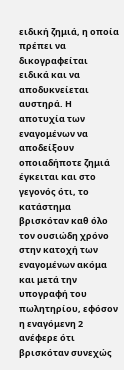ειδική ζημιά, η οποία πρέπει να δικογραφείται ειδικά και να αποδυκνείεται αυστηρά. Η αποτυχία των εναγομένων να αποδείξουν οποιαδήποτε ζημιά έγκειται και στο γεγονός ότι, το κατάστημα βρισκόταν καθ όλο τον ουσιώδη χρόνο στην κατοχή των εναγομένων ακόμα και μετά την υπογραφή του πωλητηρίου, εφόσον η εναγόμενη 2 ανέφερε ότι βρισκόταν συνεχώς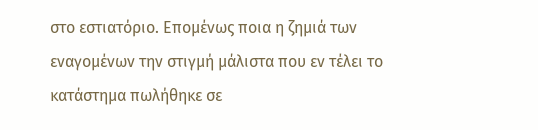στο εστιατόριο. Επομένως ποια η ζημιά των εναγομένων την στιγμή μάλιστα που εν τέλει το κατάστημα πωλήθηκε σε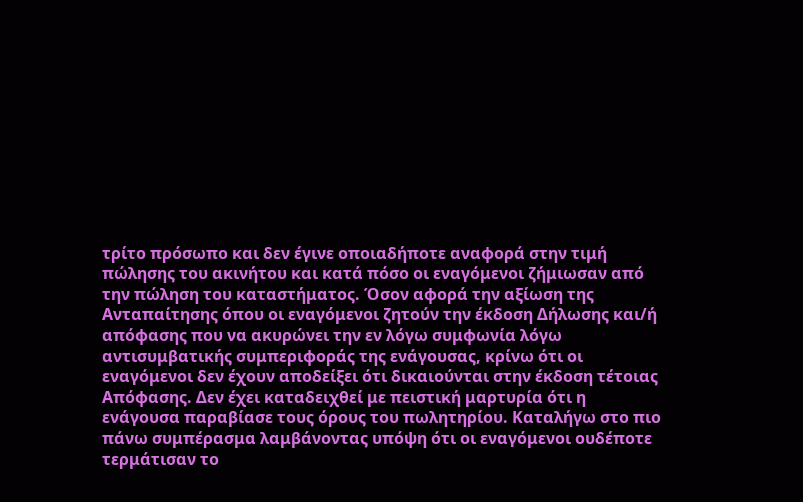τρίτο πρόσωπο και δεν έγινε οποιαδήποτε αναφορά στην τιμή πώλησης του ακινήτου και κατά πόσο οι εναγόμενοι ζήμιωσαν από την πώληση του καταστήματος. Όσον αφορά την αξίωση της Ανταπαίτησης όπου οι εναγόμενοι ζητούν την έκδοση Δήλωσης και/ή απόφασης που να ακυρώνει την εν λόγω συμφωνία λόγω αντισυμβατικής συμπεριφοράς της ενάγουσας, κρίνω ότι οι εναγόμενοι δεν έχουν αποδείξει ότι δικαιούνται στην έκδοση τέτοιας Απόφασης. Δεν έχει καταδειχθεί με πειστική μαρτυρία ότι η ενάγουσα παραβίασε τους όρους του πωλητηρίου. Καταλήγω στο πιο πάνω συμπέρασμα λαμβάνοντας υπόψη ότι οι εναγόμενοι ουδέποτε τερμάτισαν το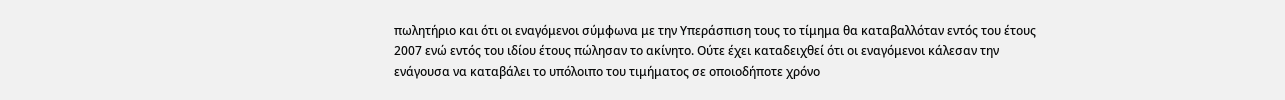πωλητήριο και ότι οι εναγόμενοι σύμφωνα με την Υπεράσπιση τους το τίμημα θα καταβαλλόταν εντός του έτους 2007 ενώ εντός του ιδίου έτους πώλησαν το ακίνητο. Ούτε έχει καταδειχθεί ότι οι εναγόμενοι κάλεσαν την ενάγουσα να καταβάλει το υπόλοιπο του τιμήματος σε οποιοδήποτε χρόνο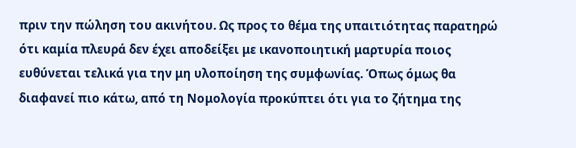πριν την πώληση του ακινήτου. Ως προς το θέμα της υπαιτιότητας παρατηρώ ότι καμία πλευρά δεν έχει αποδείξει με ικανοποιητική μαρτυρία ποιος ευθύνεται τελικά για την μη υλοποίηση της συμφωνίας. Όπως όμως θα διαφανεί πιο κάτω, από τη Νομολογία προκύπτει ότι για το ζήτημα της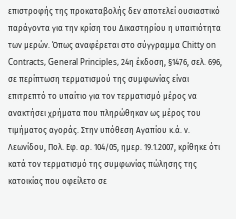επιστροφής της προκαταβολής δεν αποτελεί ουσιαστικό παράγοντα για την κρίση του Δικαστηρίου η υπαιτιότητα των μερών. Όπως αναφέρεται στο σύγγραμμα Chitty on Contracts, General Principles, 24η έκδοση, §1476, σελ. 696, σε περίπτωση τερματισμού της συμφωνίας είναι επιτρεπτό το υπαίτιο για τον τερματισμό μέρος να ανακτήσει χρήματα που πληρώθηκαν ως μέρος του τιμήματος αγοράς. Στην υπόθεση Αγαπίου κ.ά. ν. Λεωνίδου, Πολ. Εφ. αρ. 104/05, ημερ. 19.1.2007, κρίθηκε ότι κατά τον τερματισμό της συμφωνίας πώλησης της κατοικίας που οφείλετο σε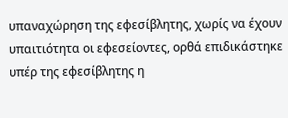υπαναχώρηση της εφεσίβλητης, χωρίς να έχουν υπαιτιότητα οι εφεσείοντες, ορθά επιδικάστηκε υπέρ της εφεσίβλητης η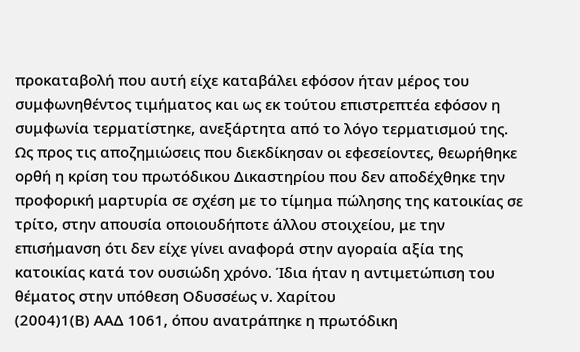προκαταβολή που αυτή είχε καταβάλει εφόσον ήταν μέρος του συμφωνηθέντος τιμήματος και ως εκ τούτου επιστρεπτέα εφόσον η συμφωνία τερματίστηκε, ανεξάρτητα από το λόγο τερματισμού της. Ως προς τις αποζημιώσεις που διεκδίκησαν οι εφεσείοντες, θεωρήθηκε ορθή η κρίση του πρωτόδικου Δικαστηρίου που δεν αποδέχθηκε την προφορική μαρτυρία σε σχέση με το τίμημα πώλησης της κατοικίας σε τρίτο, στην απουσία οποιουδήποτε άλλου στοιχείου, με την επισήμανση ότι δεν είχε γίνει αναφορά στην αγοραία αξία της κατοικίας κατά τον ουσιώδη χρόνο. Ίδια ήταν η αντιμετώπιση του θέματος στην υπόθεση Οδυσσέως ν. Χαρίτου
(2004)1(Β) ΑΑΔ 1061, όπου ανατράπηκε η πρωτόδικη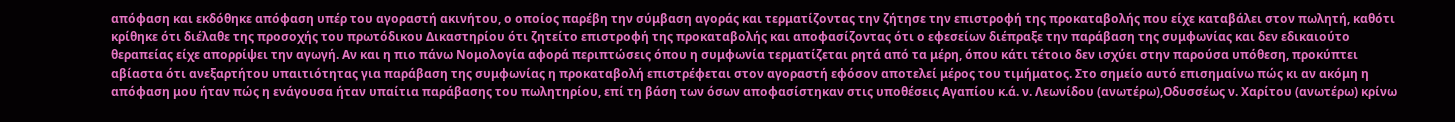απόφαση και εκδόθηκε απόφαση υπέρ του αγοραστή ακινήτου, ο οποίος παρέβη την σύμβαση αγοράς και τερματίζοντας την ζήτησε την επιστροφή της προκαταβολής που είχε καταβάλει στον πωλητή, καθότι κρίθηκε ότι διέλαθε της προσοχής του πρωτόδικου Δικαστηρίου ότι ζητείτο επιστροφή της προκαταβολής και αποφασίζοντας ότι ο εφεσείων διέπραξε την παράβαση της συμφωνίας και δεν εδικαιούτο θεραπείας είχε απορρίψει την αγωγή. Αν και η πιο πάνω Νομολογία αφορά περιπτώσεις όπου η συμφωνία τερματίζεται ρητά από τα μέρη, όπου κάτι τέτοιο δεν ισχύει στην παρούσα υπόθεση, προκύπτει αβίαστα ότι ανεξαρτήτου υπαιτιότητας για παράβαση της συμφωνίας η προκαταβολή επιστρέφεται στον αγοραστή εφόσον αποτελεί μέρος του τιμήματος. Στο σημείο αυτό επισημαίνω πώς κι αν ακόμη η απόφαση μου ήταν πώς η ενάγουσα ήταν υπαίτια παράβασης του πωλητηρίου, επί τη βάση των όσων αποφασίστηκαν στις υποθέσεις Αγαπίου κ.ά. ν. Λεωνίδου (ανωτέρω),Οδυσσέως ν. Χαρίτου (ανωτέρω) κρίνω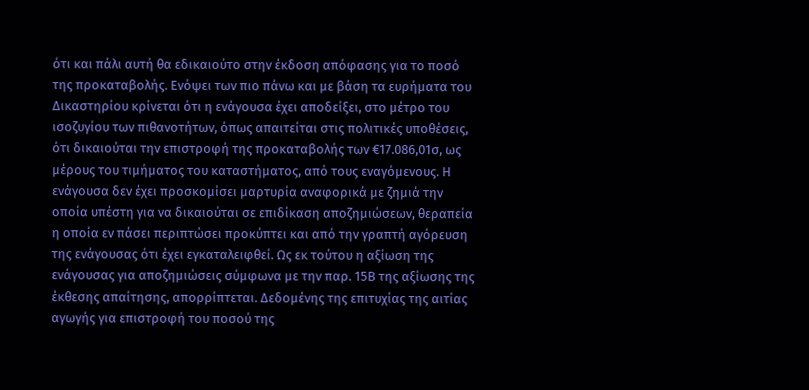ότι και πάλι αυτή θα εδικαιούτο στην έκδοση απόφασης για το ποσό της προκαταβολής. Ενόψει των πιο πάνω και με βάση τα ευρήματα του Δικαστηρίου κρίνεται ότι η ενάγουσα έχει αποδείξει, στο μέτρο του ισοζυγίου των πιθανοτήτων, όπως απαιτείται στις πολιτικές υποθέσεις, ότι δικαιούται την επιστροφή της προκαταβολής των €17.086,01σ, ως μέρους του τιμήματος του καταστήματος, από τους εναγόμενους. Η ενάγουσα δεν έχει προσκομίσει μαρτυρία αναφορικά με ζημιά την οποία υπέστη για να δικαιούται σε επιδίκαση αποζημιώσεων, θεραπεία η οποία εν πάσει περιπτώσει προκύπτει και από την γραπτή αγόρευση της ενάγουσας ότι έχει εγκαταλειφθεί. Ως εκ τούτου η αξίωση της ενάγουσας για αποζημιώσεις σύμφωνα με την παρ. 15Β της αξίωσης της έκθεσης απαίτησης, απορρίπτεται. Δεδομένης της επιτυχίας της αιτίας αγωγής για επιστροφή του ποσού της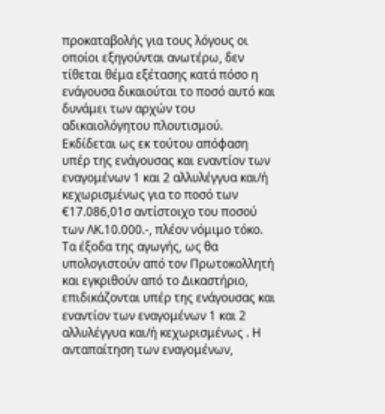προκαταβολής για τους λόγους οι οποίοι εξηγούνται ανωτέρω, δεν τίθεται θέμα εξέτασης κατά πόσο η ενάγουσα δικαιούται το ποσό αυτό και δυνάμει των αρχών του αδικαιολόγητου πλουτισμού. Εκδίδεται ως εκ τούτου απόφαση υπέρ της ενάγουσας και εναντίον των εναγομένων 1 και 2 αλλυλέγγυα και/ή κεχωρισμένως για το ποσό των €17.086,01σ αντίστοιχο του ποσού των ΛΚ.10.000.-, πλέον νόμιμο τόκο. Τα έξοδα της αγωγής, ως θα υπολογιστούν από τον Πρωτοκολλητή και εγκριθούν από το Δικαστήριο, επιδικάζονται υπέρ της ενάγουσας και εναντίον των εναγομένων 1 και 2 αλλυλέγγυα και/ή κεχωρισμένως . Η ανταπαίτηση των εναγομένων,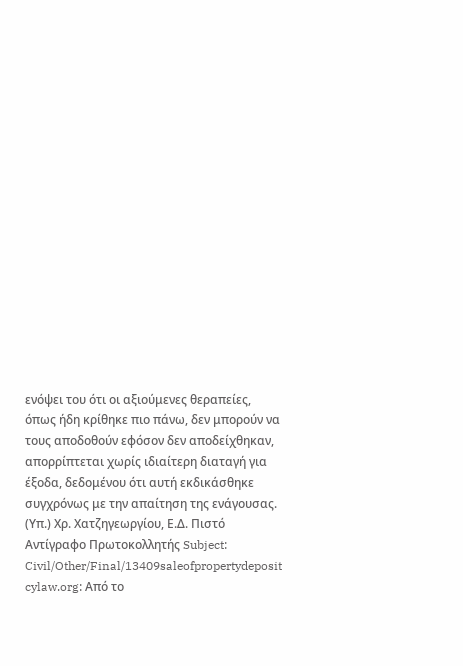ενόψει του ότι οι αξιούμενες θεραπείες, όπως ήδη κρίθηκε πιο πάνω, δεν μπορούν να τους αποδοθούν εφόσον δεν αποδείχθηκαν, απορρίπτεται χωρίς ιδιαίτερη διαταγή για έξοδα, δεδομένου ότι αυτή εκδικάσθηκε συγχρόνως με την απαίτηση της ενάγουσας. (Υπ.) Χρ. Χατζηγεωργίου, Ε.Δ. Πιστό Αντίγραφο Πρωτοκολλητής Subject: Civil/Other/Final/13409saleofpropertydeposit cylaw.org: Από το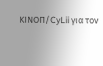ΚΙΝOΠ/CyLii για τον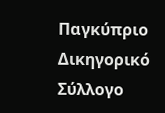Παγκύπριο Δικηγορικό Σύλλογο